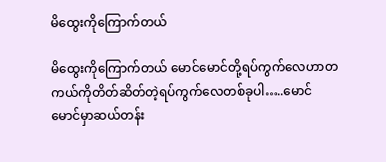မိထွေးကိုကြောက်တယ်

မိထွေးကိုကြောက်တယ် မောင်မောင်တို့ရပ်ကွက်လေဟာတကယ်ကိုတိတ်ဆိတ်တဲ့ရပ်ကွက်လေတစ်ခုပါ…..မောင်မောင်မှာဆယ်တန်း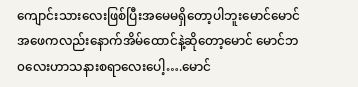ကျောင်းသားလေးဖြစ်ပြီးအမေမရှိတော့ပါဘူးမောင်မောင်အဖေကလည်းနောက်အိမ်ထောင်နဲ့ဆိုတော့မောင် မောင်ဘ၀လေးဟာသနားစရာလေးပေါ့….မောင်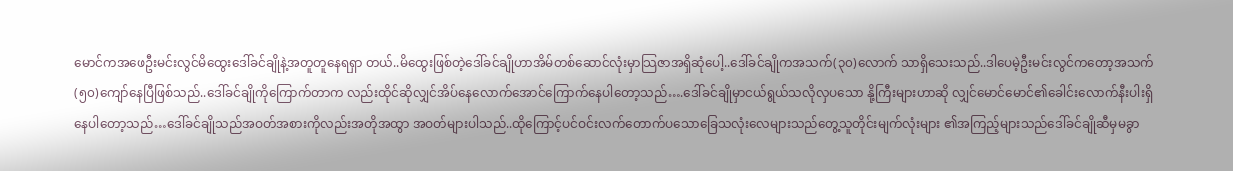မောင်ကအဖေဦးမင်းလွင်မိထွေးဒေါ်ခင်ချိုနဲ့အတူတူနေရရှာ တယ်..မိထွေးဖြစ်တဲ့ဒေါ်ခင်ချိုဟာအိမ်တစ်ဆောင်လုံးမှာသြဇာအရှိဆုံပေါ့..ဒေါ်ခင်ချိုကအသက်(၃၀)လောက် သာရှိသေးသည်..ဒါပေမဲ့ဦးမင်းလွင်ကတော့အသက်(၅၀)ကျော်နေပြီဖြစ်သည်..ဒေါ်ခင်ချိုကိုကြောက်တာက လည်းထိုင်ဆိုလျှင်အိပ်နေလောက်အောင်ကြောက်နေပါတော့သည်….ဒေါ်ခင်ချိုမှာငယ်ရွယ်သလိုလှပသော နို့ကြီးများဟာဆို လျှင်မောင်မောင်၏ခေါင်းလောက်နီးပါးရှိနေပါတော့သည်…ဒေါ်ခင်ချိုသည်အဝတ်အစားကိုလည်းအတိုအထွာ အဝတ်များပါသည်..ထိုကြောင့်ပင်ဝင်းလက်တောက်ပသောခြေသလုံးလေများသည်တွေ့သူတိုင်းမျက်လုံးများ ၏အကြည့်များသည်ဒေါ်ခင်ချိုဆီမှမခွာ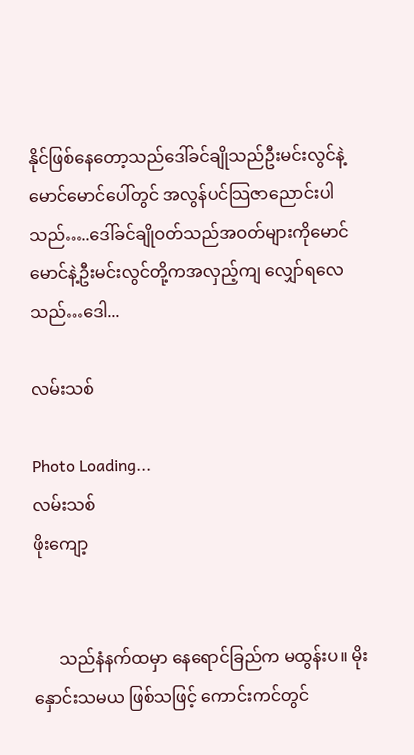နိုင်ဖြစ်နေတော့သည်ဒေါ်ခင်ချိုသည်ဦးမင်းလွင်နဲ့မောင်မောင်ပေါ်တွင် အလွန်ပင်သြဇာညောင်းပါသည်…..ဒေါ်ခင်ချိုဝတ်သည်အဝတ်များကိုမောင်မောင်နဲ့ဦးမင်းလွင်တို့ကအလှည့်ကျ လျှော်ရလေသည်…ဒေါ...

လမ်းသစ်

Photo Loading...
လမ်းသစ်
ဖိုးကျော့


      သည်နံနက်ထမှာ နေရောင်ခြည်က မထွန်းပ။ မိုးနှောင်းသမယ ဖြစ်သဖြင့် ကောင်းကင်တွင်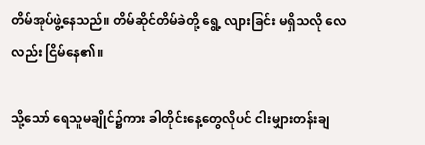တိမ်အုပ်ဖွဲ့နေသည်။ တိမ်ဆိုင်တိမ်ခဲတို့ ရွေ့ လျားခြင်း မရှိသလို လေလည်း ငြိမ်နေ၏။

သို့သော် ရေသူမချိုင်၌ကား ခါတိုင်းနေ့တွေလိုပင် ငါးမျှားတန်းချ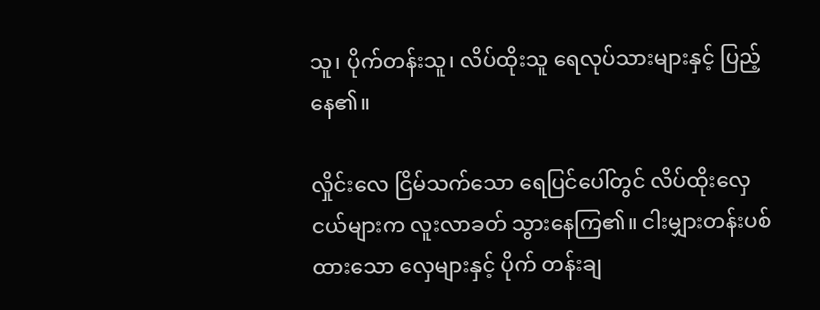သူ၊ ပိုက်တန်းသူ၊ လိပ်ထိုးသူ ရေလုပ်သားများနှင့် ပြည့်နေ၏။

လှိုင်းလေ ငြိမ်သက်သော ရေပြင်ပေါ်တွင် လိပ်ထိုးလှေငယ်များက လူးလာခတ် သွားနေကြ၏။ ငါးမျှားတန်းပစ်ထားသော လှေများနှင့် ပိုက် တန်းချ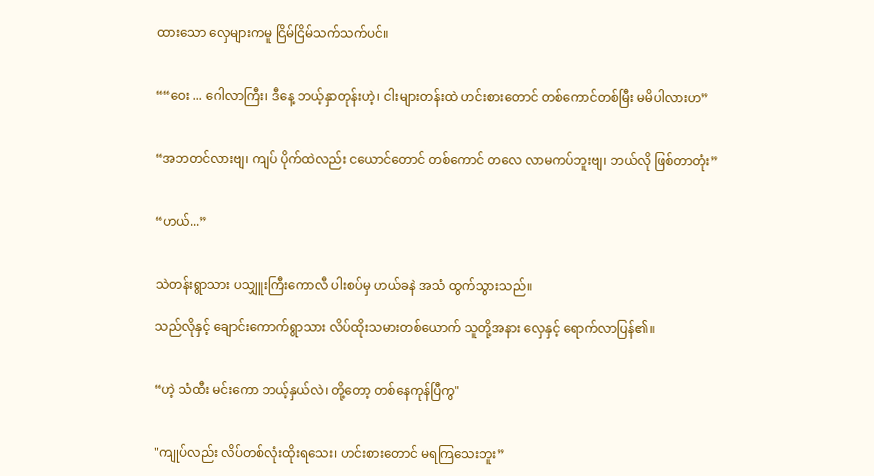ထားသော လှေများကမူ ငြိမ်ငြိမ်သက်သက်ပင်။


““ဝေး ... ဂေါလာကြီး၊ ဒီနေ့ ဘယ့်နှာတုန်းဟဲ့၊ ငါးများတန်းထဲ ဟင်းစားတောင် တစ်ကောင်တစ်မြီး မမိပါလားဟ”


“အဘတင်လားဗျ၊ ကျပ် ပိုက်ထဲလည်း ငယောင်တောင် တစ်ကောင် တလေ လာမကပ်ဘူးဗျ၊ ဘယ်လို ဖြစ်တာတုံး”


“ဟယ်...”


သဲတန်းရွာသား ပသျှူးကြီးကောလီ ပါးစပ်မှ ဟယ်ခနဲ အသံ ထွက်သွားသည်။

သည်လိုနှင့် ချောင်းကောက်ရွာသား လိပ်ထိုးသမားတစ်ယောက် သူတို့အနား လှေနှင့် ရောက်လာပြန်၏။


“ဟဲ့ သံထီး မင်းကော ဘယ့်နှယ်လဲ၊ တို့တော့ တစ်နေကုန်ပြီကွ"


"ကျုပ်လည်း လိပ်တစ်လုံးထိုးရသေး၊ ဟင်းစားတောင် မရကြသေးဘူး”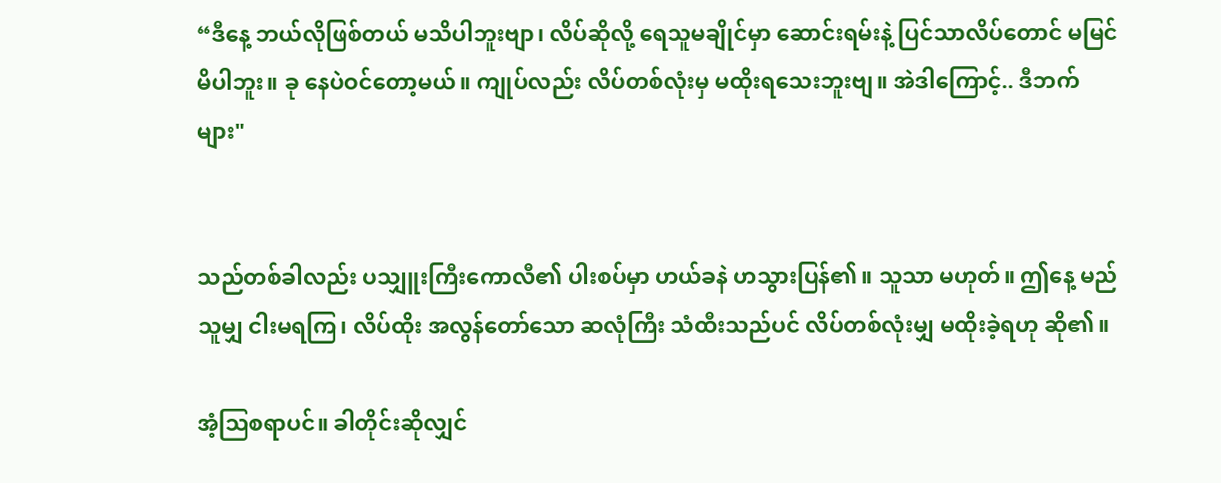“ဒီနေ့ ဘယ်လိုဖြစ်တယ် မသိပါဘူးဗျာ၊ လိပ်ဆိုလို့ ရေသူမချိုင်မှာ ဆောင်းရမ်းနဲ့ ပြင်သာလိပ်တောင် မမြင်မိပါဘူး။ ခု နေပဲဝင်တော့မယ်။ ကျုပ်လည်း လိပ်တစ်လုံးမှ မထိုးရသေးဘူးဗျ။ အဲဒါကြောင့်.. ဒီဘက်များ"


သည်တစ်ခါလည်း ပသျှူးကြီးကောလီ၏ ပါးစပ်မှာ ဟယ်ခနဲ ဟသွားပြန်၏။ သူသာ မဟုတ်။ ဤနေ့ မည်သူမျှ ငါးမရကြ၊ လိပ်ထိုး အလွန်တော်သော ဆလုံကြီး သံထီးသည်ပင် လိပ်တစ်လုံးမျှ မထိုးခဲ့ရဟု ဆို၏။

အံ့ဩစရာပင်။ ခါတိုင်းဆိုလျှင်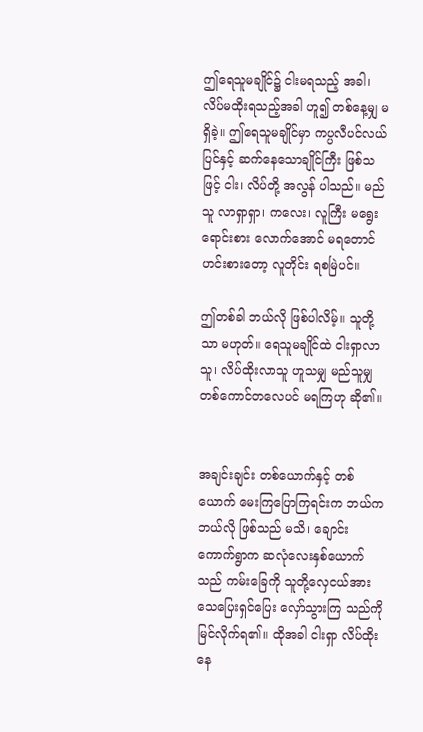ဤရေသူမချိုင်၌ ငါးမရသည့် အခါ၊ လိပ်မထိုးရသည့်အခါ ဟူ၍ တစ်နေ့မျှ မရှိခဲ့။ ဤရေသူမချိုင်မှာ ကပ္ပလီပင်လယ်ပြင်နှင့် ဆက်နေသောချိုင်ကြီး ဖြစ်သဖြင့် ငါး၊ လိပ်တို့ အလွန် ပါသည်။ မည်သူ လာရှာရှာ၊ ကလေး၊ လူကြီး မရွေး ရောင်းစား လောက်အောင် မရတောင် ဟင်းစားတော့ လူတိုင်း ရစမြဲပင်။

ဤတစ်ခါ ဘယ်လို ဖြစ်ပါလိမ့်။ သူတို့သာ မဟုတ်။ ရေသူမချိုင်ထဲ ငါးရှာလာသူ၊ လိပ်ထိုးလာသူ ဟူသမျှ မည်သူမျှ တစ်ကောင်တလေပင် မရကြဟု ဆို၏။


အချင်းချင်း တစ်ယောက်နှင့် တစ်ယောက် မေးကြပြောကြရင်းက ဘယ်ကဘယ်လို ဖြစ်သည် မသိ၊ ချောင်းကောက်ရွာက ဆလုံလေးနှစ်ယောက် သည် ကမ်းခြေကို သူတို့လှေငယ်အား သေပြေးရှင်ပြေး လှော်သွားကြ သည်ကို မြင်လိုက်ရ၏။ ထိုအခါ ငါးရှာ လိပ်ထိုးနေ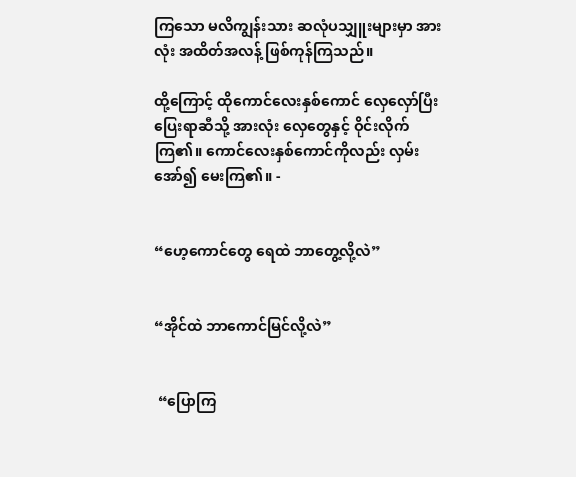ကြသော မလိကျွန်းသား ဆလုံပသျှူးများမှာ အားလုံး အထိတ်အလန့် ဖြစ်ကုန်ကြသည်။

ထို့ကြောင့် ထိုကောင်လေးနှစ်ကောင် လှေလှော်ပြီးပြေးရာဆီသို့ အားလုံး လှေတွေနှင့် ဝိုင်းလိုက်ကြ၏။ ကောင်လေးနှစ်ကောင်ကိုလည်း လှမ်းအော်၍ မေးကြ၏။ -


“ဟေ့ကောင်တွေ ရေထဲ ဘာတွေ့လို့လဲ”


“အိုင်ထဲ ဘာကောင်မြင်လို့လဲ”


 “ပြောကြ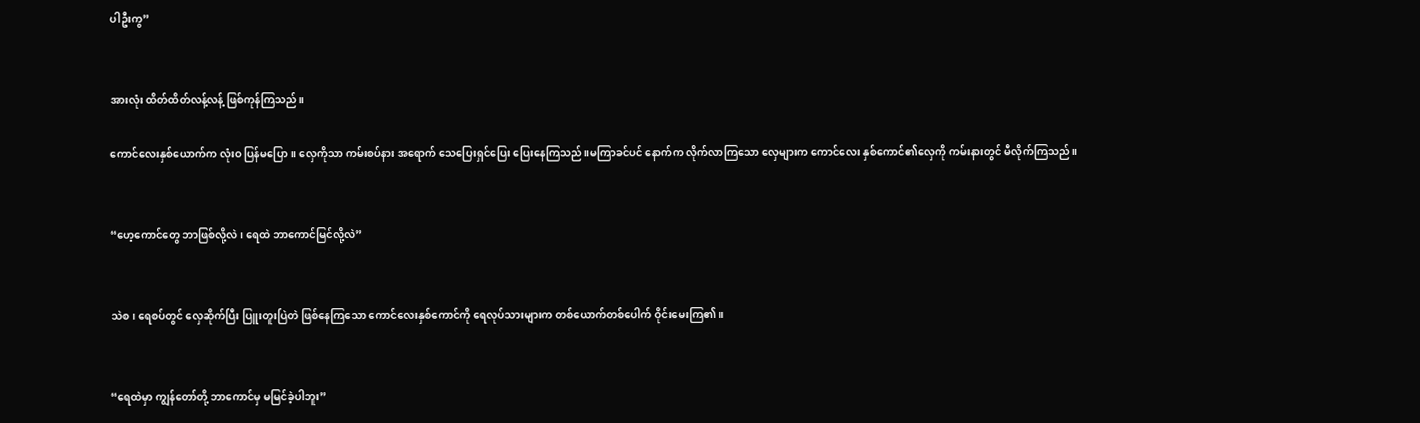ပါဦးကွ”


အားလုံး ထိတ်ထိတ်လန့်လန့် ဖြစ်ကုန်ကြသည်။

ကောင်လေးနှစ်ယောက်က လုံးဝ ပြန်မပြော။ လှေကိုသာ ကမ်းစပ်နား အရောက် သေပြေးရှင်ပြေး ပြေးနေကြသည်။မကြာခင်ပင် နောက်က လိုက်လာကြသော လှေများက ကောင်လေး နှစ်ကောင်၏လှေကို ကမ်းနားတွင် မီလိုက်ကြသည်။


“ဟေ့ကောင်တွေ ဘာဖြစ်လို့လဲ၊ ရေထဲ ဘာကောင်မြင်လို့လဲ”


သဲစ၊ ရေစပ်တွင် လှေဆိုက်ပြီး ပြူးတူးပြဲတဲ ဖြစ်နေကြသော ကောင်လေးနှစ်ကောင်ကို ရေလုပ်သားများက တစ်ယောက်တစ်ပေါက် ဝိုင်းမေးကြ၏။


“ရေထဲမှာ ကျွန်တော်တို့ ဘာကောင်မှ မမြင်ခဲ့ပါဘူး”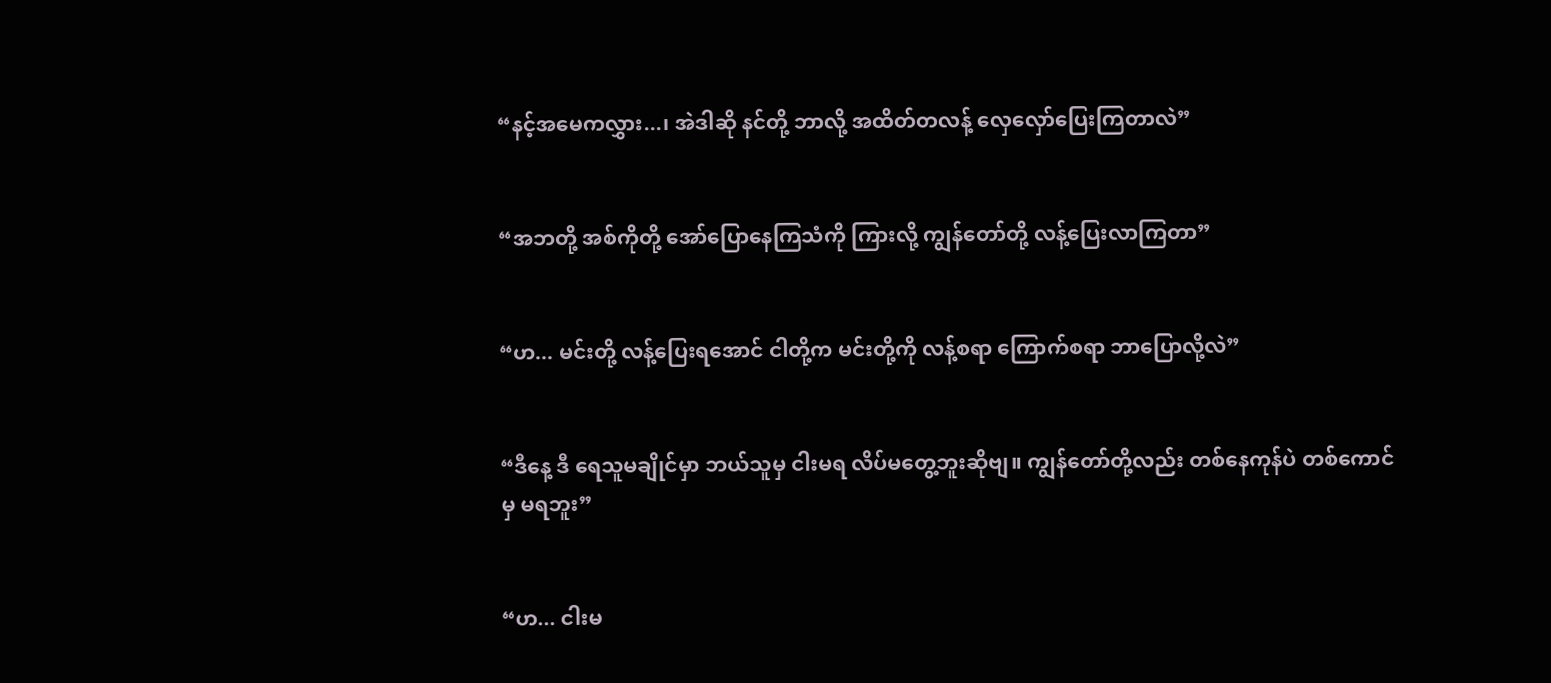“နင့်အမေကလွှား...၊ အဲဒါဆို နင်တို့ ဘာလို့ အထိတ်တလန့် လှေလှော်ပြေးကြတာလဲ”


“အဘတို့ အစ်ကိုတို့ အော်ပြောနေကြသံကို ကြားလို့ ကျွန်တော်တို့ လန့်ပြေးလာကြတာ”


“ဟ... မင်းတို့ လန့်ပြေးရအောင် ငါတို့က မင်းတို့ကို လန့်စရာ ကြောက်စရာ ဘာပြောလို့လဲ”


“ဒီနေ့ ဒီ ရေသူမချိုင်မှာ ဘယ်သူမှ ငါးမရ လိပ်မတွေ့ဘူးဆိုဗျ။ ကျွန်တော်တို့လည်း တစ်နေကုန်ပဲ တစ်ကောင်မှ မရဘူး”


“ဟ... ငါးမ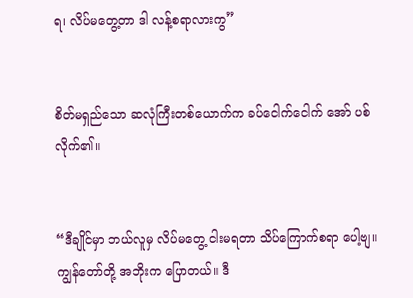ရ၊ လိပ်မတွေ့တာ ဒါ လန့်စရာလားကွ”


စိတ်မရှည်သော ဆလုံကြီးတစ်ယောက်က ခပ်ငေါက်ငေါက် အော် ပစ်လိုက်၏။


“ဒီချိုင်မှာ ဘယ်လူမှ လိပ်မတွေ့ ငါးမရတာ သိပ်ကြောက်စရာ ပေါ့ဗျ။ ကျွန်တော်တို့ အဘိုးက ပြောတယ်။ ဒီ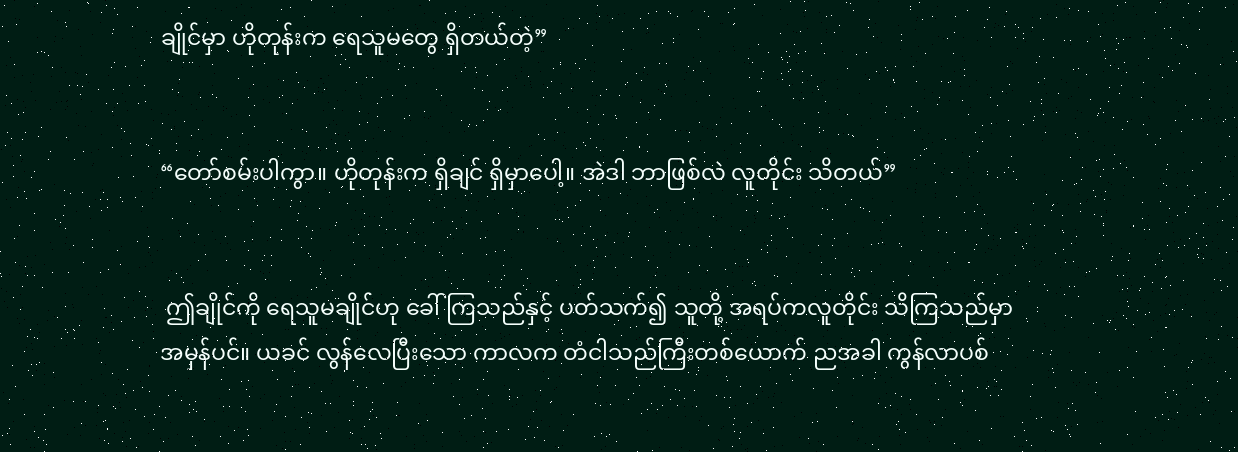ချိုင်မှာ ဟိုတုန်းက ရေသူမတွေ ရှိတယ်တဲ့”


“တော်စမ်းပါကွာ။ ဟိုတုန်းက ရှိချင် ရှိမှာပေါ့။ အဲဒါ ဘာဖြစ်လဲ လူတိုင်း သိတယ်”


 ဤချိုင်ကို ရေသူမချိုင်ဟု ခေါ်ကြသည်နှင့် ပတ်သက်၍ သူတို့ အရပ်ကလူတိုင်း သိကြသည်မှာ အမှန်ပင်။ ယခင် လွန်လေပြီးသော ကာလက တံငါသည်ကြီးတစ်ယောက် ညအခါ ကွန်လာပစ်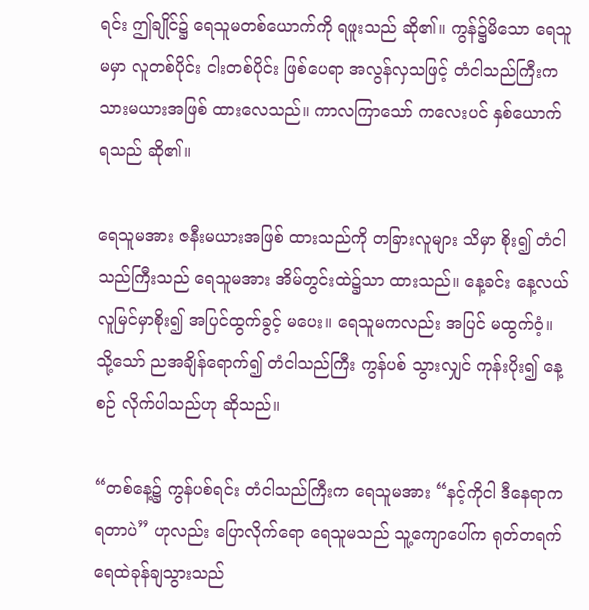ရင်း ဤချိုင်၌ ရေသူမတစ်ယောက်ကို ရဖူးသည် ဆို၏။ ကွန်၌မိသော ရေသူမမှာ လူတစ်ပိုင်း ငါးတစ်ပိုင်း ဖြစ်ပေရာ အလွန်လှသဖြင့် တံငါသည်ကြီးက သားမယားအဖြစ် ထားလေသည်။ ကာလကြာသော် ကလေးပင် နှစ်ယောက် ရသည် ဆို၏။

ရေသူမအား ဇနီးမယားအဖြစ် ထားသည်ကို တခြားလူများ သိမှာ စိုး၍ တံငါသည်ကြီးသည် ရေသူမအား အိမ်တွင်းထဲ၌သာ ထားသည်။ နေ့ခင်း နေ့လယ် လူမြင်မှာစိုး၍ အပြင်ထွက်ခွင့် မပေး။ ရေသူမကလည်း အပြင် မထွက်ဝံ့။ သို့သော် ညအချိန်ရောက်၍ တံငါသည်ကြီး ကွန်ပစ် သွားလျှင် ကုန်းပိုး၍ နေ့စဉ် လိုက်ပါသည်ဟု ဆိုသည်။

“တစ်နေ့၌ ကွန်ပစ်ရင်း တံငါသည်ကြီးက ရေသူမအား “နင့်ကိုငါ ဒီနေရာက ရတာပဲ” ဟုလည်း ပြောလိုက်ရော ရေသူမသည် သူ့ကျောပေါ်က ရုတ်တရက် ရေထဲခုန်ချသွားသည်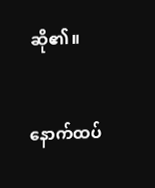ဆို၏။


နောက်ထပ်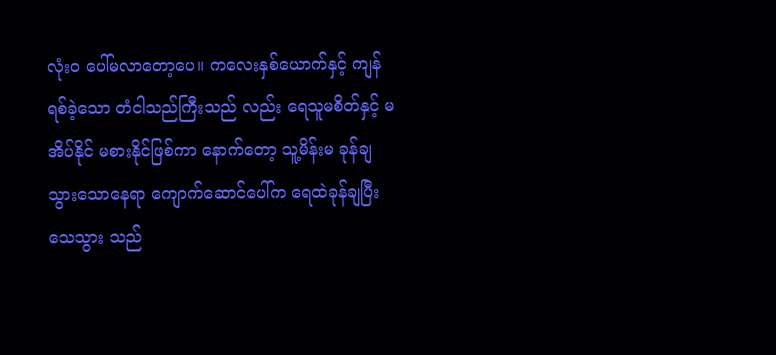လုံးဝ ပေါ်မလာတော့ပေ။ ကလေးနှစ်ယောက်နှင့် ကျန်ရစ်ခဲ့သော တံငါသည်ကြီးသည် လည်း ရေသူမစိတ်နှင့် မအိပ်နိုင် မစားနိုင်ဖြစ်ကာ နောက်တော့ သူ့မိန်းမ ခုန်ချသွားသောနေရာ ကျောက်ဆောင်ပေါ်က ရေထဲခုန်ချပြီး သေသွား သည်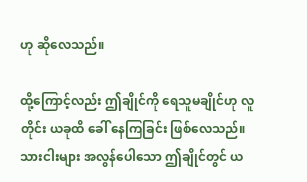ဟု ဆိုလေသည်။

ထို့ကြောင့်လည်း ဤချိုင်ကို ရေသူမချိုင်ဟု လူတိုင်း ယခုထိ ခေါ် နေကြခြင်း ဖြစ်လေသည်။ သားငါးများ အလွန်ပေါသော ဤချိုင်တွင် ယ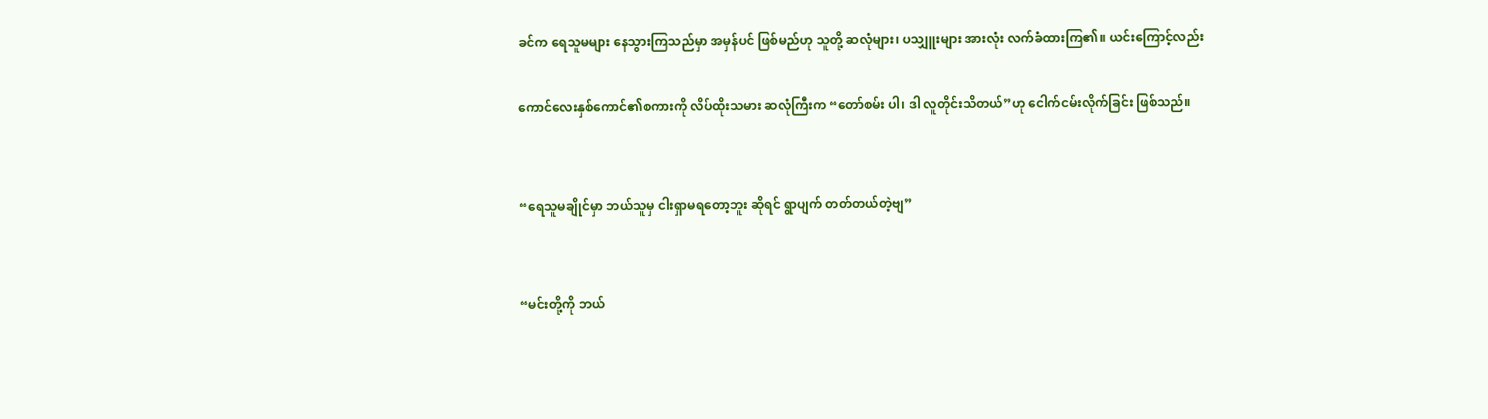ခင်က ရေသူမများ နေသွားကြသည်မှာ အမှန်ပင် ဖြစ်မည်ဟု သူတို့ ဆလုံများ၊ ပသျှူးများ အားလုံး လက်ခံထားကြ၏။ ယင်းကြောင့်လည်း

ကောင်လေးနှစ်ကောင်၏စကားကို လိပ်ထိုးသမား ဆလုံကြီးက “တော်စမ်း ပါ၊ ဒါ လူတိုင်းသိတယ်”ဟု ငေါက်ငမ်းလိုက်ခြင်း ဖြစ်သည်။


“ရေသူမချိုင်မှာ ဘယ်သူမှ ငါးရှာမရတော့ဘူး ဆိုရင် ရွာပျက် တတ်တယ်တဲ့ဗျ”


“မင်းတို့ကို ဘယ်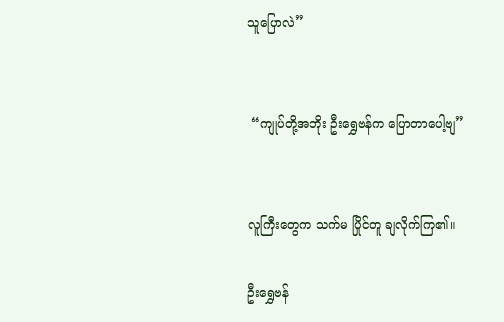သူပြောလဲ”


 “ကျုပ်တို့အဘိုး ဦးရွှေဗန်က ပြောတာပေါ့ဗျ”


လူကြီးတွေက သက်မ ပြိုင်တူ ချလိုက်ကြ၏။

ဦးရွှေဗန်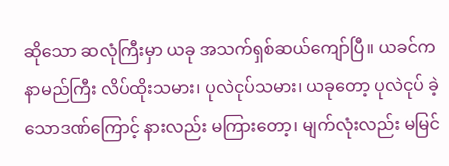ဆိုသော ဆလုံကြီးမှာ ယခု အသက်ရှစ်ဆယ်ကျော်ပြီ။ ယခင်က နာမည်ကြီး လိပ်ထိုးသမား၊ ပုလဲငုပ်သမား၊ ယခုတော့ ပုလဲငုပ် ခဲ့သောဒဏ်ကြောင့် နားလည်း မကြားတော့၊ မျက်လုံးလည်း မမြင်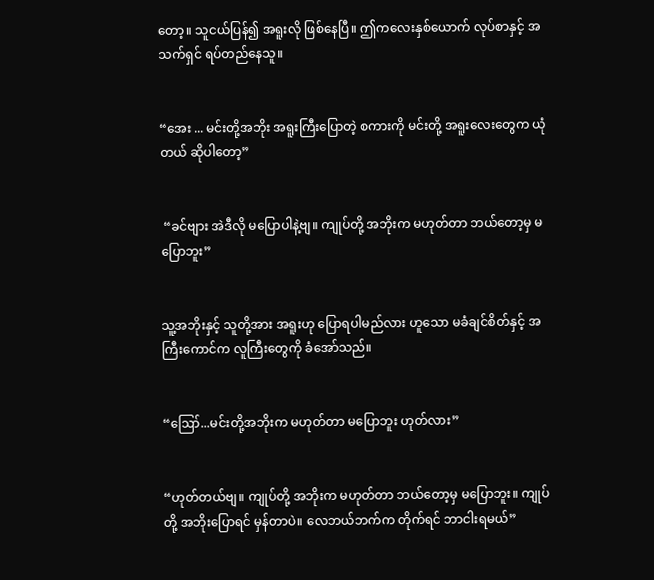တော့။ သူငယ်ပြန်၍ အရူးလို ဖြစ်နေပြီ။ ဤကလေးနှစ်ယောက် လုပ်စာနှင့် အသက်ရှင် ရပ်တည်နေသူ။


“အေး ... မင်းတို့အဘိုး အရူးကြီးပြောတဲ့ စကားကို မင်းတို့ အရူးလေးတွေက ယုံတယ် ဆိုပါတော့”


 “ခင်ဗျား အဲဒီလို မပြောပါနဲ့ဗျ။ ကျုပ်တို့ အဘိုးက မဟုတ်တာ ဘယ်တော့မှ မပြောဘူး”


သူ့အဘိုးနှင့် သူတို့အား အရူးဟု ပြောရပါမည်လား ဟူသော မခံချင်စိတ်နှင့် အကြီးကောင်က လူကြီးတွေကို ခံအော်သည်။


“ဪ...မင်းတို့အဘိုးက မဟုတ်တာ မပြောဘူး ဟုတ်လား”


“ဟုတ်တယ်ဗျ။ ကျုပ်တို့ အဘိုးက မဟုတ်တာ ဘယ်တော့မှ မပြောဘူး။ ကျုပ်တို့ အဘိုးပြောရင် မှန်တာပဲ။ လေဘယ်ဘက်က တိုက်ရင် ဘာငါးရမယ်”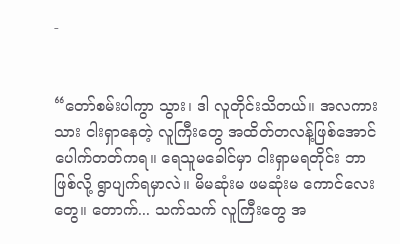-


“တော်စမ်းပါကွာ သွား၊ ဒါ လူတိုင်းသိတယ်။ အလကား သား ငါးရှာနေတဲ့ လူကြီးတွေ အထိတ်တလန့်ဖြစ်အောင် ပေါက်တတ်ကရ။ ရေသူမခေါင်မှာ ငါးရှာမရတိုင်း ဘာဖြစ်လို့ ရွာပျက်ရမှာလဲ။ မိမဆုံးမ ဖမဆုံးမ ကောင်လေးတွေ။ တောက်... သက်သက် လူကြီးတွေ အ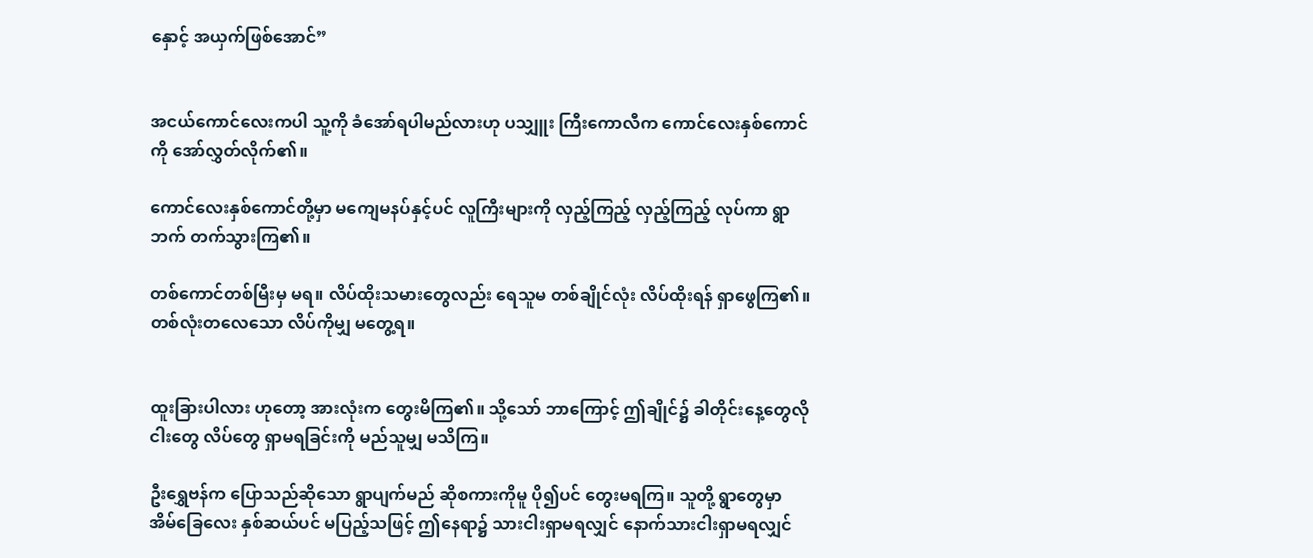နှောင့် အယှက်ဖြစ်အောင်”


အငယ်ကောင်လေးကပါ သူ့ကို ခံအော်ရပါမည်လားဟု ပသျှူး ကြီးကောလီက ကောင်လေးနှစ်ကောင်ကို အော်လွှတ်လိုက်၏။

ကောင်လေးနှစ်ကောင်တို့မှာ မကျေမနပ်နှင့်ပင် လူကြီးများကို လှည့်ကြည့် လှည့်ကြည့် လုပ်ကာ ရွာဘက် တက်သွားကြ၏။

တစ်ကောင်တစ်မြီးမှ မရ။ လိပ်ထိုးသမားတွေလည်း ရေသူမ တစ်ချိုင်လုံး လိပ်ထိုးရန် ရှာဖွေကြ၏။ တစ်လုံးတလေသော လိပ်ကိုမျှ မတွေ့ရ။


ထူးခြားပါလား ဟုတော့ အားလုံးက တွေးမိကြ၏။ သို့သော် ဘာကြောင့် ဤချိုင်၌ ခါတိုင်းနေ့တွေလို ငါးတွေ လိပ်တွေ ရှာမရခြင်းကို မည်သူမျှ မသိကြ။

ဦးရွှေဗန်က ပြောသည်ဆိုသော ရွာပျက်မည် ဆိုစကားကိုမူ ပို၍ပင် တွေးမရကြ။ သူတို့ ရွာတွေမှာ အိမ်ခြေလေး နှစ်ဆယ်ပင် မပြည့်သဖြင့် ဤနေရာ၌ သားငါးရှာမရလျှင် နောက်သားငါးရှာမရလျှင်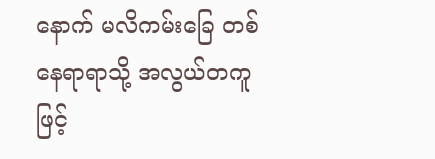နောက် မလိကမ်းခြေ တစ်နေရာရာသို့ အလွယ်တကူဖြင့်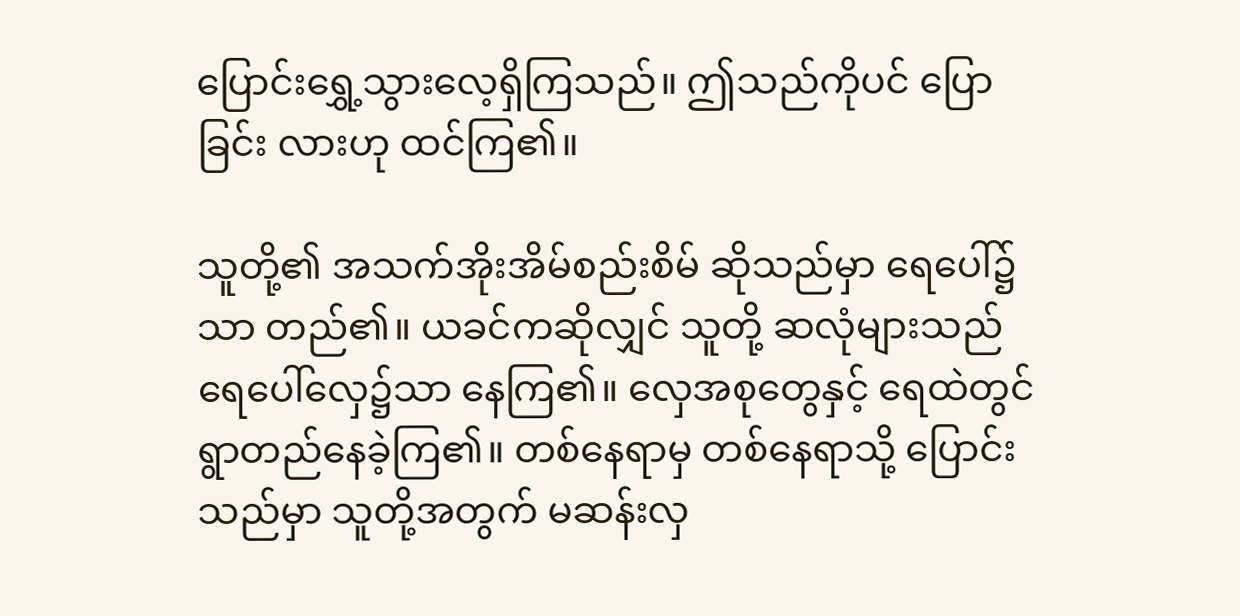ပြောင်းရွှေ့သွားလေ့ရှိကြသည်။ ဤသည်ကိုပင် ပြောခြင်း လားဟု ထင်ကြ၏။

သူတို့၏ အသက်အိုးအိမ်စည်းစိမ် ဆိုသည်မှာ ရေပေါ်၌သာ တည်၏။ ယခင်ကဆိုလျှင် သူတို့ ဆလုံများသည် ရေပေါ်လှေ၌သာ နေကြ၏။ လှေအစုတွေနှင့် ရေထဲတွင် ရွာတည်နေခဲ့ကြ၏။ တစ်နေရာမှ တစ်နေရာသို့ ပြောင်းသည်မှာ သူတို့အတွက် မဆန်းလှ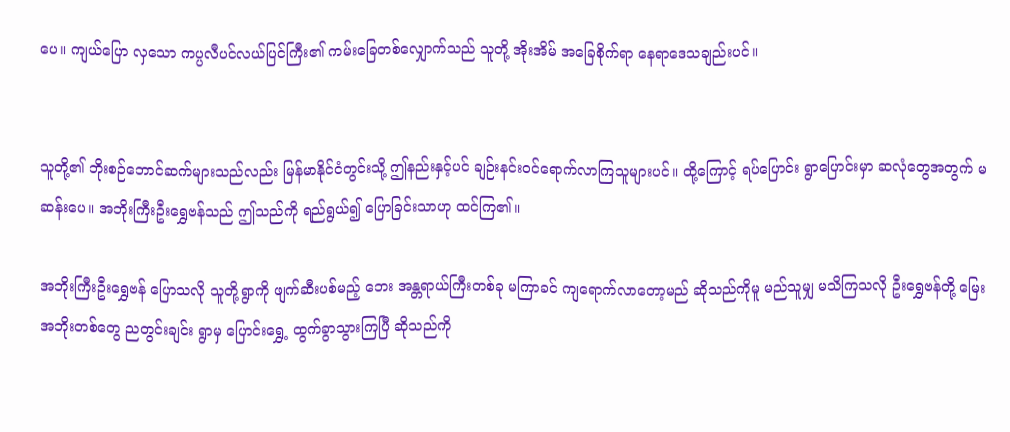ပေ။ ကျယ်ပြော လှသော ကပ္ပလီပင်လယ်ပြင်ကြီး၏ ကမ်းခြေတစ်လျှောက်သည် သူတို့ အိုးအိမ် အခြေစိုက်ရာ နေရာဒေသချည်းပင်။


သူတို့၏ ဘိုးစဉ်ဘောင်ဆက်များသည်လည်း မြန်မာနိုင်ငံတွင်းသို့ ဤနည်းနှင့်ပင် ချဉ်းနင်းဝင်ရောက်လာကြသူများပင်။ ထို့ကြောင့် ရပ်ပြောင်း ရွာပြောင်းမှာ ဆလုံတွေအတွက် မဆန်းပေ။ အဘိုးကြီးဦးရွှေဗန်သည် ဤသည်ကို ရည်ရွယ်၍ ပြောခြင်းသာဟု ထင်ကြ၏။

အဘိုးကြီးဦးရွှေဗန် ပြောသလို သူတို့ရွာကို ဖျက်ဆီးပစ်မည့် ဘေး အန္တရာယ်ကြီးတစ်ခု မကြာခင် ကျရောက်လာတော့မည် ဆိုသည်ကိုမူ မည်သူမျှ မသိကြသလို ဦးရွှေဗန်တို့ မြေးအဘိုးတစ်တွေ ညတွင်းချင်း ရွာမှ ပြောင်းရွှေ့ ထွက်ခွာသွားကြပြီ ဆိုသည်ကို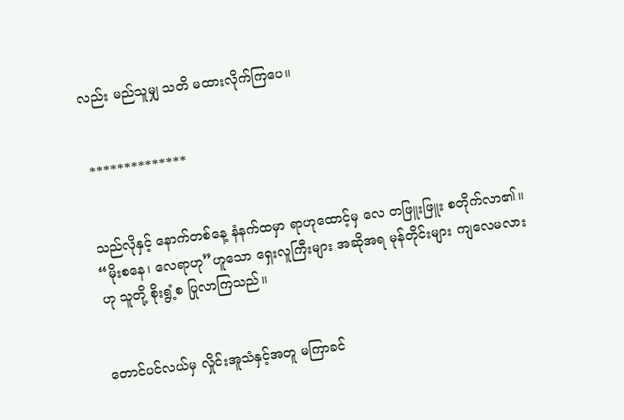လည်း မည်သူမျှ သတိ မထားလိုက်ကြပေ။


 **************


သည်လိုနှင့် နောက်တစ်နေ့ နံနက်ထမှာ ရာဟုထောင့်မှ လေ တဖြူးဖြူး စတိုက်လာ၏။ “မိုးစနေ၊ လေရာဟု”ဟူသော ရှေးလူကြီးများ အဆိုအရ မုန်တိုင်းများ ကျလေမလားဟု သူတို့ စိုးရွံ့စ ပြုလာကြသည်။


တောင်ပင်လယ်မှ လှိုင်းအူသံနှင့်အတူ မကြာခင်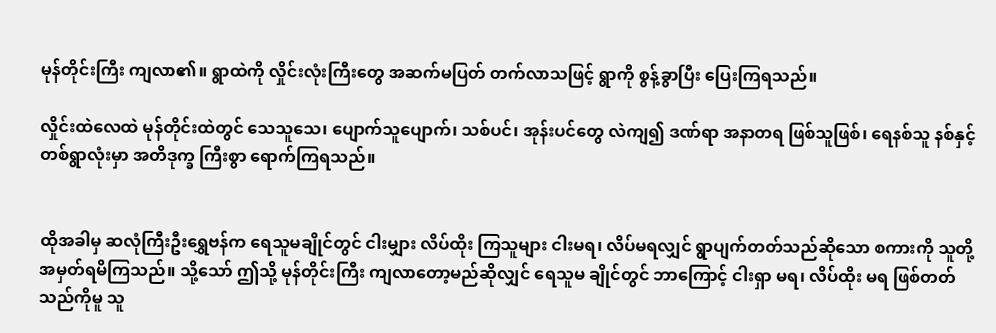မုန်တိုင်းကြီး ကျလာ၏။ ရွာထဲကို လှိုင်းလုံးကြီးတွေ အဆက်မပြတ် တက်လာသဖြင့် ရွာကို စွန့်ခွာပြီး ပြေးကြရသည်။

လှိုင်းထဲလေထဲ မုန်တိုင်းထဲတွင် သေသူသေ၊ ပျောက်သူပျောက်၊ သစ်ပင်၊ အုန်းပင်တွေ လဲကျ၍ ဒဏ်ရာ အနာတရ ဖြစ်သူဖြစ်၊ ရေနစ်သူ နစ်နှင့် တစ်ရွာလုံးမှာ အတိဒုက္ခ ကြီးစွာ ရောက်ကြရသည်။


ထိုအခါမှ ဆလုံကြီးဦးရွှေဗန်က ရေသူမချိုင်တွင် ငါးမျှား လိပ်ထိုး ကြသူများ ငါးမရ၊ လိပ်မရလျှင် ရွာပျက်တတ်သည်ဆိုသော စကားကို သူတို့ အမှတ်ရမိကြသည်။ သို့သော် ဤသို့ မုန်တိုင်းကြီး ကျလာတော့မည်ဆိုလျှင် ရေသူမ ချိုင်တွင် ဘာကြောင့် ငါးရှာ မရ၊ လိပ်ထိုး မရ ဖြစ်တတ်သည်ကိုမူ သူ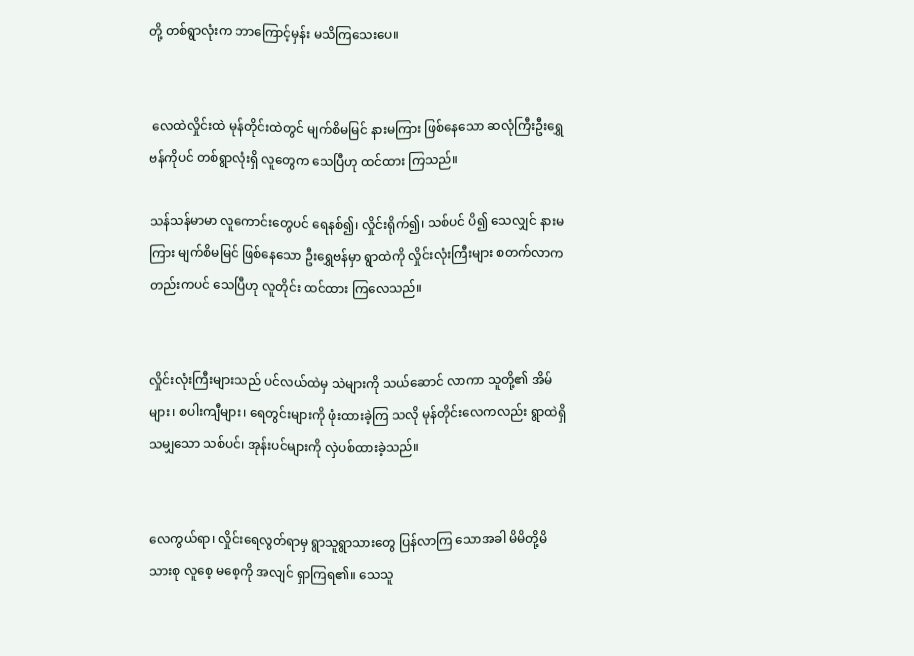တို့ တစ်ရွာလုံးက ဘာကြောင့်မှန်း မသိကြသေးပေ။


 လေထဲလှိုင်းထဲ မုန်တိုင်းထဲတွင် မျက်စိမမြင် နားမကြား ဖြစ်နေသော ဆလုံကြီးဦးရွှေဗန်ကိုပင် တစ်ရွာလုံးရှိ လူတွေက သေပြီဟု ထင်ထား ကြသည်။

သန်သန်မာမာ လူကောင်းတွေပင် ရေနစ်၍၊ လှိုင်းရိုက်၍၊ သစ်ပင် ပိ၍ သေလျှင် နားမကြား မျက်စိမမြင် ဖြစ်နေသော ဦးရွှေဗန်မှာ ရွာထဲကို လှိုင်းလုံးကြီးများ စတက်လာကတည်းကပင် သေပြီဟု လူတိုင်း ထင်ထား ကြလေသည်။


လှိုင်းလုံးကြီးများသည် ပင်လယ်ထဲမှ သဲများကို သယ်ဆောင် လာကာ သူတို့၏ အိမ်များ၊ စပါးကျီများ၊ ရေတွင်းများကို ဖုံးထားခဲ့ကြ သလို မုန်တိုင်းလေကလည်း ရွာထဲရှိသမျှသော သစ်ပင်၊ အုန်းပင်များကို လှဲပစ်ထားခဲ့သည်။


လေကွယ်ရာ၊ လှိုင်းရေလွတ်ရာမှ ရွာသူရွာသားတွေ ပြန်လာကြ သောအခါ မိမိတို့မိသားစု လူစေ့ မစေ့ကို အလျင် ရှာကြရ၏။ သေသူ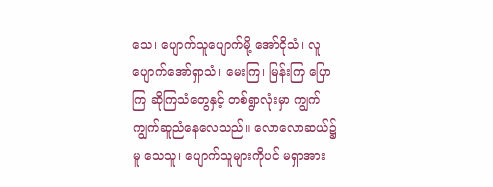သေ၊ ပျောက်သူပျောက်မို့ အော်ငိုသံ၊ လူပျောက်အော်ရှာသံ၊ မေးကြ၊ မြန်းကြ ပြောကြ ဆိုကြသံတွေနှင့် တစ်ရွာလုံးမှာ ကျွက်ကျွက်ဆူညံနေလေသည်။ လောလောဆယ်၌မူ သေသူ၊ ပျောက်သူများကိုပင် မရှာအား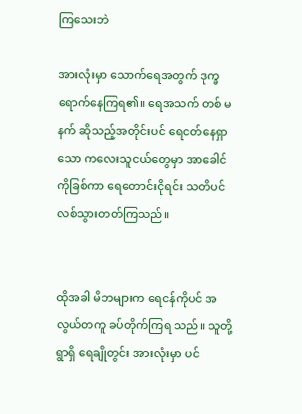ကြသေးဘဲ

အားလုံးမှာ သောက်ရေအတွက် ဒုက္ခရောက်နေကြရ၏။ ရေအသက် တစ် မနက် ဆိုသည့်အတိုင်းပင် ရေငတ်နေရှာသော ကလေးသူငယ်တွေမှာ အာခေါင်ကိုခြစ်ကာ ရေတောင်းငိုရင်း သတိပင်လစ်သွားတတ်ကြသည်။


ထိုအခါ မိဘများက ရေငန်ကိုပင် အလွယ်တကူ ခပ်တိုက်ကြရ သည်။ သူတို့ရွာရှိ ရေချိုတွင်း အားလုံးမှာ ပင်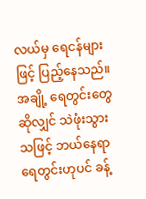လယ်မှ ရေငန်များဖြင့် ပြည့်နေသည်။ အချို့ ရေတွင်းတွေဆိုလျှင် သဲဖုံးသွားသဖြင့် ဘယ်နေရာ ရေတွင်းဟုပင် ခန့်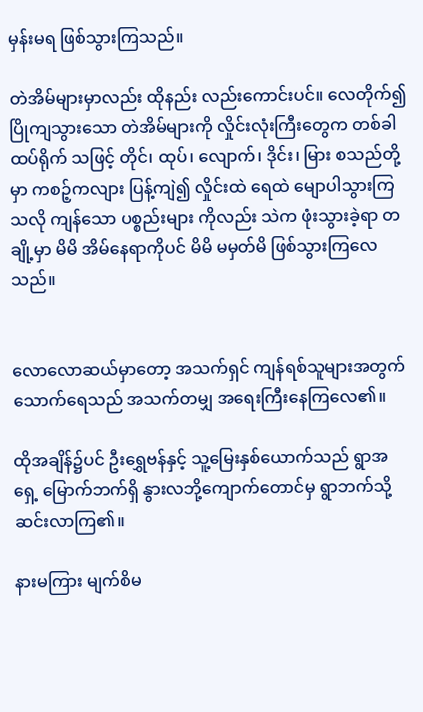မှန်းမရ ဖြစ်သွားကြသည်။

တဲအိမ်များမှာလည်း ထိုနည်း လည်းကောင်းပင်။ လေတိုက်၍ ပြိုကျသွားသော တဲအိမ်များကို လှိုင်းလုံးကြီးတွေက တစ်ခါ ထပ်ရိုက် သဖြင့် တိုင်၊ ထုပ်၊ လျောက်၊ ဒိုင်း၊ မြား စသည်တို့မှာ ကစဉ့်ကလျား ပြန့်ကျဲ၍ လှိုင်းထဲ ရေထဲ မျောပါသွားကြသလို ကျန်သော ပစ္စည်းများ ကိုလည်း သဲက ဖုံးသွားခဲ့ရာ တချို့မှာ မိမိ အိမ်နေရာကိုပင် မိမိ မမှတ်မိ ဖြစ်သွားကြလေသည်။


လောလောဆယ်မှာတော့ အသက်ရှင် ကျန်ရစ်သူများအတွက် သောက်ရေသည် အသက်တမျှ အရေးကြီးနေကြလေ၏။

ထိုအချိန်၌ပင် ဦးရွှေဗန်နှင့် သူ့မြေးနှစ်ယောက်သည် ရွာအရှေ့ မြောက်ဘက်ရှိ နွားလဘို့ကျောက်တောင်မှ ရွာဘက်သို့ ဆင်းလာကြ၏။

နားမကြား မျက်စိမ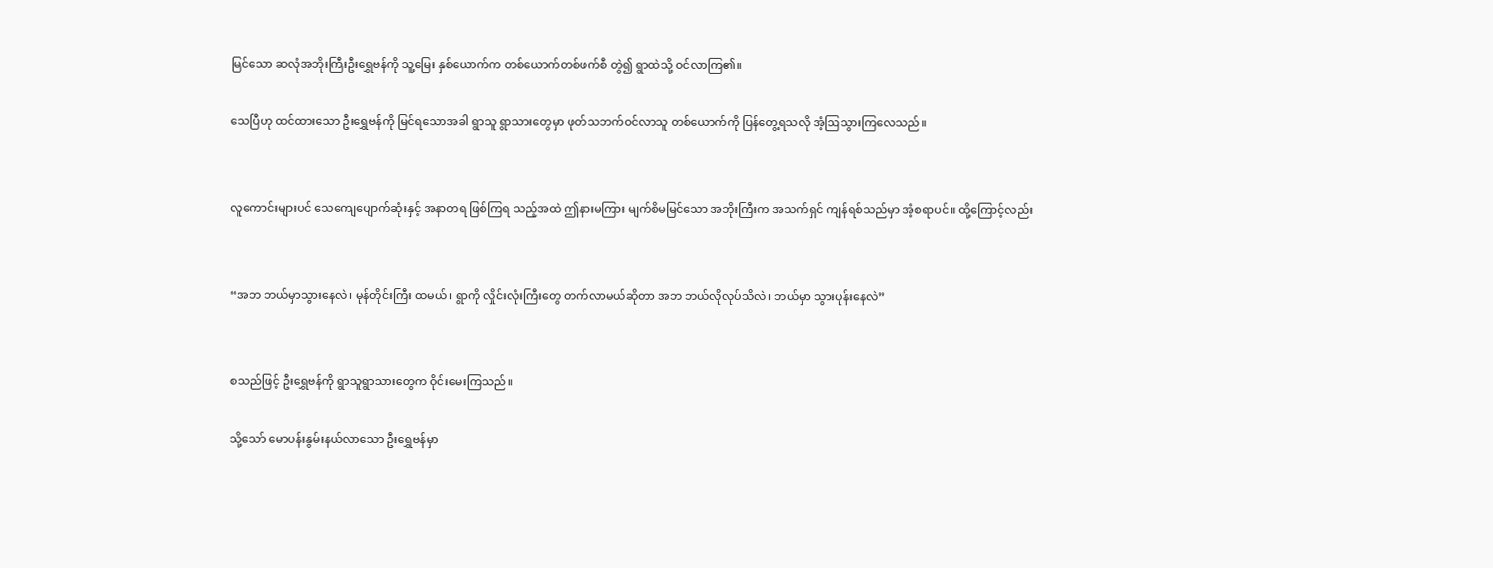မြင်သော ဆလုံအဘိုးကြီးဦးရွှေဗန်ကို သူ့မြေး နှစ်ယောက်က တစ်ယောက်တစ်ဖက်စီ တွဲ၍ ရွာထဲသို့ ဝင်လာကြ၏။

သေပြီဟု ထင်ထားသော ဦးရွှေဗန်ကို မြင်ရသောအခါ ရွာသူ ရွာသားတွေမှာ ဖုတ်သဘက်ဝင်လာသူ တစ်ယောက်ကို ပြန်တွေ့ရသလို အံ့ဩသွားကြလေသည်။


လူကောင်းများပင် သေကျေပျောက်ဆုံးနှင့် အနာတရ ဖြစ်ကြရ သည့်အထဲ ဤနားမကြား မျက်စိမမြင်သော အဘိုးကြီးက အသက်ရှင် ကျန်ရစ်သည်မှာ အံ့စရာပင်။ ထို့ကြောင့်လည်း


“အဘ ဘယ်မှာသွားနေလဲ၊ မုန်တိုင်းကြီး ထမယ်၊ ရွာကို လှိုင်းလုံးကြီးတွေ တက်လာမယ်ဆိုတာ အဘ ဘယ်လိုလုပ်သိလဲ၊ ဘယ်မှာ သွားပုန်းနေလဲ”


စသည်ဖြင့် ဦးရွှေဗန်ကို ရွာသူရွာသားတွေက ဝိုင်းမေးကြသည်။

သို့သော် မောပန်းနွမ်းနယ်လာသော ဦးရွှေဗန်မှာ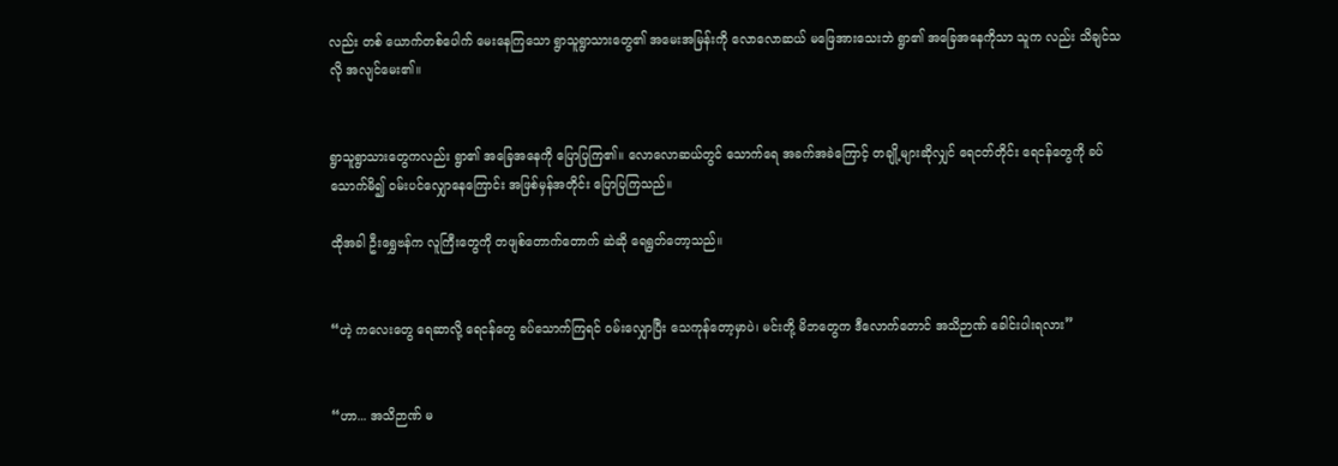လည်း တစ် ယောက်တစ်ပေါက် မေးနေကြသော ရွာသူရွာသားတွေ၏ အမေးအမြန်းကို လောလောဆယ် မဖြေအားသေးဘဲ ရွာ၏ အခြေအနေကိုသာ သူက လည်း သိချင်သလို အလျင်မေး၏။


ရွာသူရွာသားတွေကလည်း ရွာ၏ အခြေအနေကို ပြောပြကြ၏။ လောလောဆယ်တွင် သောက်ရေ အခက်အခဲကြောင့် တချို့များဆိုလျှင် ရေငတ်တိုင်း ရေငန်တွေကို ခပ်သောက်မိ၍ ဝမ်းပင်လျှောနေကြောင်း အဖြစ်မှန်အတိုင်း ပြောပြကြသည်။

ထိုအခါ ဦးရွှေဗန်က လူကြီးတွေကို တဖျစ်တောက်တောက် ဆဲဆို ရေရွတ်တော့သည်။


“ဟဲ့ ကလေးတွေ ရေဆာလို့ ရေငန်တွေ ခပ်သောက်ကြရင် ဝမ်းလျှောပြီး သေကုန်တော့မှာပဲ၊ မင်းတို့ မိဘတွေက ဒီလောက်တောင် အသိဉာဏ် ခေါင်းပါးရလား”


“ဟာ... အသိဉာဏ် မ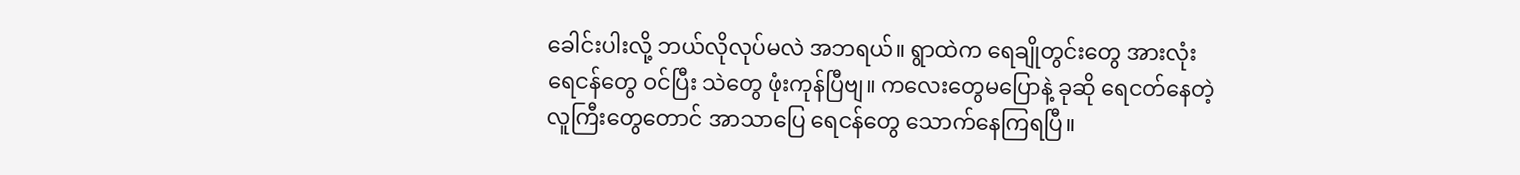ခေါင်းပါးလို့ ဘယ်လိုလုပ်မလဲ အဘရယ်။ ရွာထဲက ရေချိုတွင်းတွေ အားလုံး ရေငန်တွေ ဝင်ပြီး သဲတွေ ဖုံးကုန်ပြီဗျ။ ကလေးတွေမပြောနဲ့ ခုဆို ရေငတ်နေတဲ့ လူကြီးတွေတောင် အာသာပြေ ရေငန်တွေ သောက်နေကြရပြီ။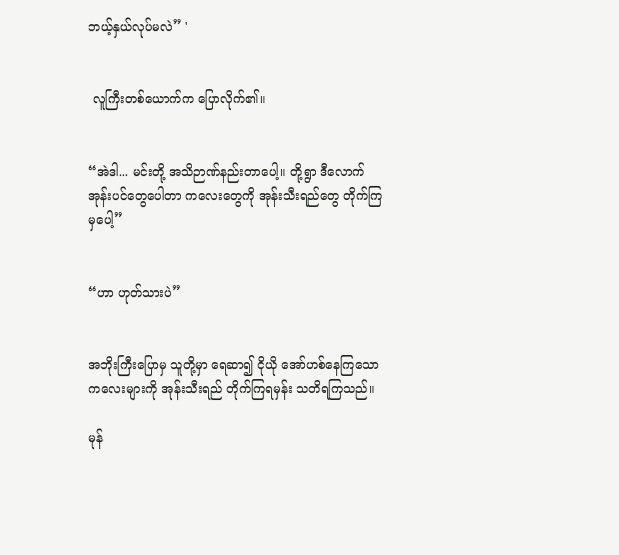ဘယ့်နှယ်လုပ်မလဲ” '


 လူကြီးတစ်ယောက်က ပြောလိုက်၏။


“အဲဒါ... မင်းတို့ အသိဉာဏ်နည်းတာပေါ့။ တို့ရွာ ဒီလောက် အုန်းပင်တွေပေါတာ ကလေးတွေကို အုန်းသီးရည်တွေ တိုက်ကြမှပေါ့”


“ဟာ ဟုတ်သားပဲ”


အဘိုးကြီးပြောမှ သူတို့မှာ ရေဆာ၍ ငိုယို အော်ဟစ်နေကြသော ကလေးများကို အုန်းသီးရည် တိုက်ကြရမှန်း သတိရကြသည်။

မုန်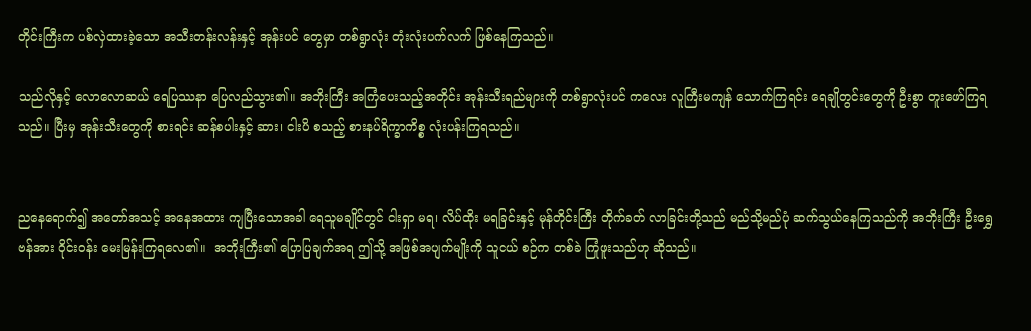တိုင်းကြီးက ပစ်လှဲထားခဲ့သော အသီးတန်းလန်းနှင့် အုန်းပင် တွေမှာ တစ်ရွာလုံး တုံးလုံးပက်လက် ဖြစ်နေကြသည်။

သည်လိုနှင့် လောလောဆယ် ရေပြဿနာ ပြေလည်သွား၏။ အဘိုးကြီး အကြံပေးသည့်အတိုင်း အုန်းသီးရည်များကို တစ်ရွာလုံးပင် ကလေး လူကြီးမကျန် သောက်ကြရင်း ရေချိုတွင်းတွေကို ဦးစွာ တူးဖော်ကြရသည်။ ပြီးမှ အုန်းသီးတွေကို စားရင်း ဆန်စပါးနှင့် ဆား၊ ငါးပိ စသည့် စားနပ်ရိက္ခာကိစ္စ လုံးပန်းကြရသည်။


ညနေရောက်၍ အတော်အသင့် အနေအထား ကျပြီးသောအခါ ရေသူမချိုင်တွင် ငါးရှာ မရ၊ လိပ်ထိုး မရခြင်းနှင့် မုန်တိုင်းကြီး တိုက်ခတ် လာခြင်းတို့သည် မည်သို့မည်ပုံ ဆက်သွယ်နေကြသည်ကို အဘိုးကြီး ဦးရွှေဗန်အား ဝိုင်းဝန်း မေးမြန်းကြရလေ၏။  အဘိုးကြီး၏ ပြောပြချက်အရ ဤသို့ အဖြစ်အပျက်မျိုးကို သူငယ် စဉ်က တစ်ခဲ ကြုံဖူးသည်ဟု ဆိုသည်။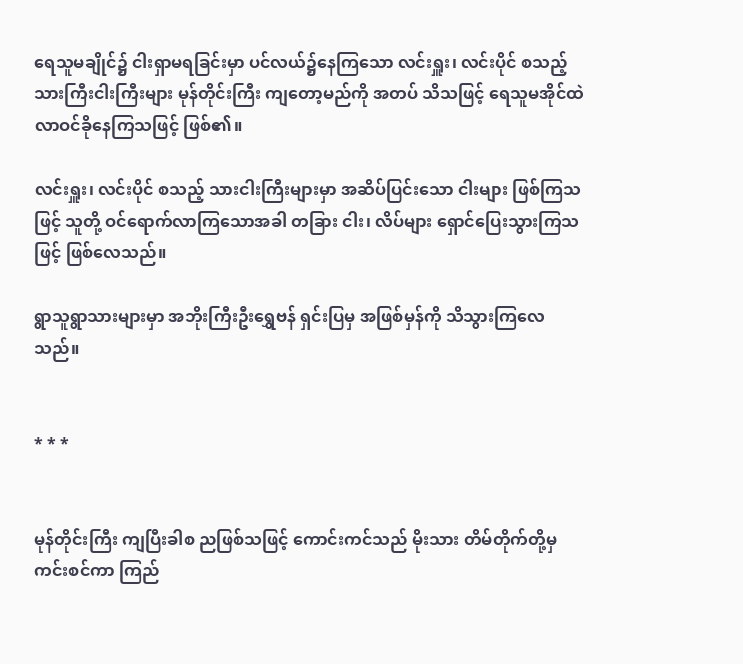ရေသူမချိုင်၌ ငါးရှာမရခြင်းမှာ ပင်လယ်၌နေကြသော လင်းရှူး၊ လင်းပိုင် စသည့် သားကြီးငါးကြီးများ မုန်တိုင်းကြီး ကျတော့မည်ကို အတပ် သိသဖြင့် ရေသူမအိုင်ထဲ လာဝင်ခိုနေကြသဖြင့် ဖြစ်၏။

လင်းရှူး၊ လင်းပိုင် စသည့် သားငါးကြီးများမှာ အဆိပ်ပြင်းသော ငါးများ ဖြစ်ကြသဖြင့် သူတို့ ဝင်ရောက်လာကြသောအခါ တခြား ငါး၊ လိပ်များ ရှောင်ပြေးသွားကြသဖြင့် ဖြစ်လေသည်။

ရွာသူရွာသားများမှာ အဘိုးကြီးဦးရွှေဗန် ရှင်းပြမှ အဖြစ်မှန်ကို သိသွားကြလေသည်။


* * *


မုန်တိုင်းကြီး ကျပြီးခါစ ညဖြစ်သဖြင့် ကောင်းကင်သည် မိုးသား တိမ်တိုက်တို့မှ ကင်းစင်ကာ ကြည်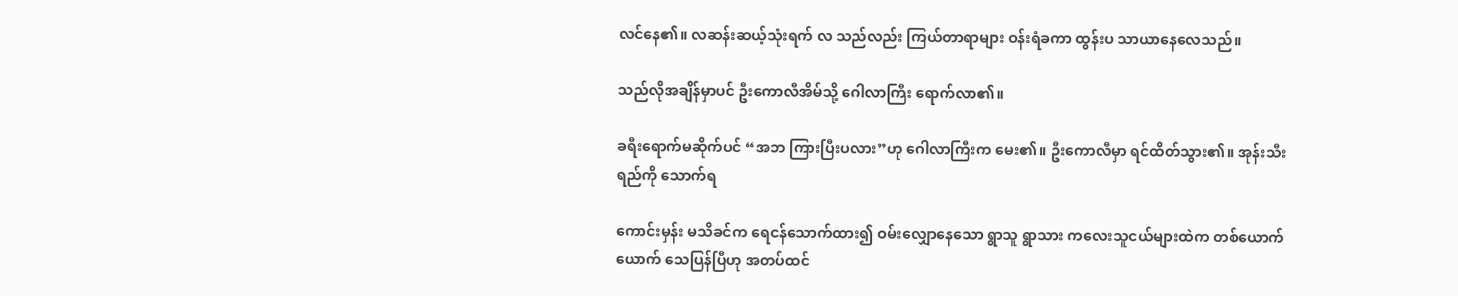လင်နေ၏။ လဆန်းဆယ့်သုံးရက် လ သည်လည်း ကြယ်တာရာများ ဝန်းရံခကာ ထွန်းပ သာယာနေလေသည်။

သည်လိုအချိန်မှာပင် ဦးကောလီအိမ်သို့ ဂေါလာကြီး ရောက်လာ၏။

ခရီးရောက်မဆိုက်ပင် “အဘ ကြားပြီးပလား”ဟု ဂေါလာကြီးက မေး၏။ ဦးကောလီမှာ ရင်ထိတ်သွား၏။ အုန်းသီးရည်ကို သောက်ရ

ကောင်းမှန်း မသိခင်က ရေငန်သောက်ထား၍ ဝမ်းလျှောနေသော ရွာသူ ရွာသား ကလေးသူငယ်များထဲက တစ်ယောက်ယောက် သေပြန်ပြီဟု အတပ်ထင်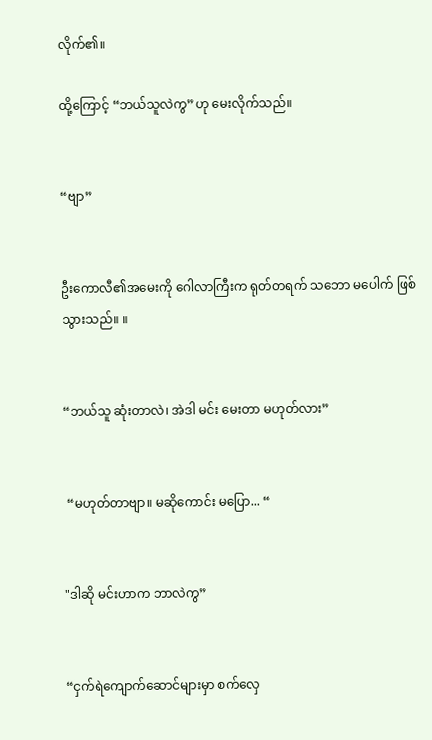လိုက်၏။

ထို့ကြောင့် “ဘယ်သူလဲကွ”ဟု မေးလိုက်သည်။


“ဗျာ”


ဦးကောလီ၏အမေးကို ဂေါလာကြီးက ရုတ်တရက် သဘော မပေါက် ဖြစ်သွားသည်။ ။


“ဘယ်သူ ဆုံးတာလဲ၊ အဲဒါ မင်း မေးတာ မဟုတ်လား”


 “မဟုတ်တာဗျာ။ မဆိုကောင်း မပြော... “


"ဒါဆို မင်းဟာက ဘာလဲကွ”


“ငှက်ရဲကျောက်ဆောင်များမှာ စက်လှေ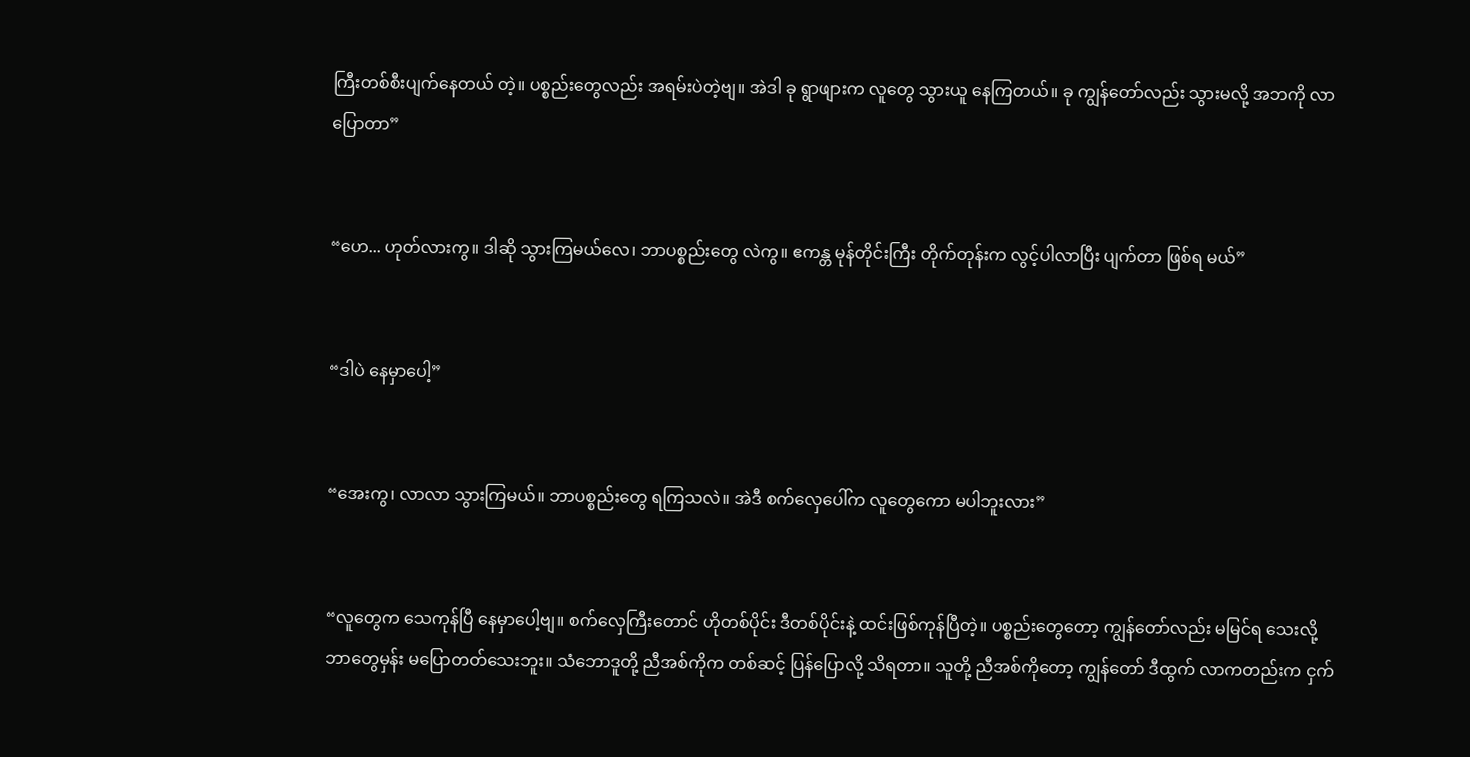ကြီးတစ်စီးပျက်နေတယ် တဲ့။ ပစ္စည်းတွေလည်း အရမ်းပဲတဲ့ဗျ။ အဲဒါ ခု ရွာဖျားက လူတွေ သွားယူ နေကြတယ်။ ခု ကျွန်တော်လည်း သွားမလို့ အဘကို လာပြောတာ”


“ဟေ... ဟုတ်လားကွ။ ဒါဆို သွားကြမယ်လေ၊ ဘာပစ္စည်းတွေ လဲကွ။ ဧကန္တ မုန်တိုင်းကြီး တိုက်တုန်းက လွင့်ပါလာပြီး ပျက်တာ ဖြစ်ရ မယ်”


“ဒါပဲ နေမှာပေါ့”


“အေးကွ၊ လာလာ သွားကြမယ်။ ဘာပစ္စည်းတွေ ရကြသလဲ။ အဲဒီ စက်လှေပေါ်က လူတွေကော မပါဘူးလား”


“လူတွေက သေကုန်ပြီ နေမှာပေါ့ဗျ။ စက်လှေကြီးတောင် ဟိုတစ်ပိုင်း ဒီတစ်ပိုင်းနဲ့ ထင်းဖြစ်ကုန်ပြီတဲ့။ ပစ္စည်းတွေတော့ ကျွန်တော်လည်း မမြင်ရ သေးလို့ ဘာတွေမှန်း မပြောတတ်သေးဘူး။ သံဘောဒူတို့ ညီအစ်ကိုက တစ်ဆင့် ပြန်ပြောလို့ သိရတာ။ သူတို့ ညီအစ်ကိုတော့ ကျွန်တော် ဒီထွက် လာကတည်းက ငှက်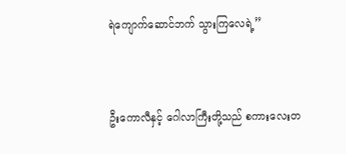ရဲကျောက်ဆောင်ဘက် သွားကြလေရဲ့”


ဦးကောလီနှင့် ဂေါလာကြီးတို့သည် စကားလေးတ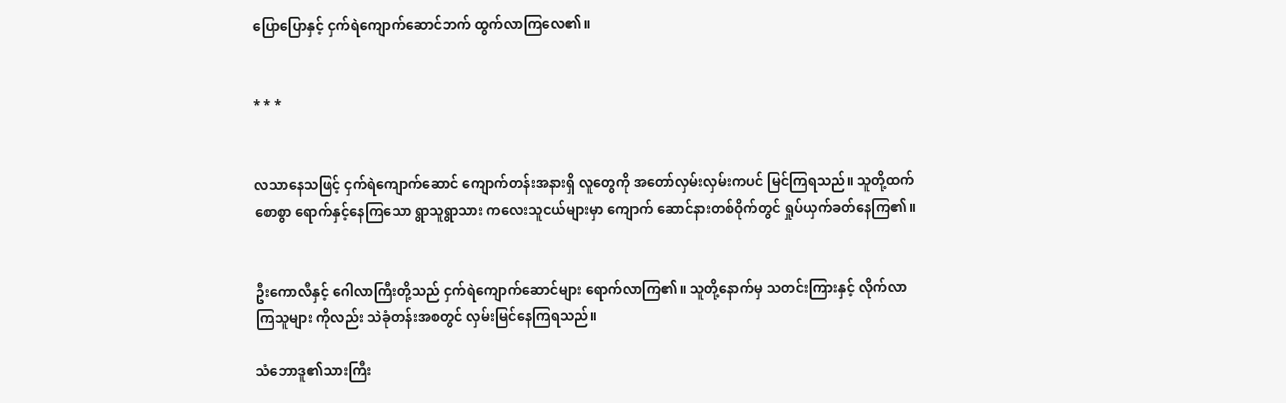ပြောပြောနှင့် ငှက်ရဲကျောက်ဆောင်ဘက် ထွက်လာကြလေ၏။


* * *


လသာနေသဖြင့် ငှက်ရဲကျောက်ဆောင် ကျောက်တန်းအနားရှိ လူတွေကို အတော်လှမ်းလှမ်းကပင် မြင်ကြရသည်။ သူတို့ထက် စောစွာ ရောက်နှင့်နေကြသော ရွာသူရွာသား ကလေးသူငယ်များမှာ ကျောက် ဆောင်နားတစ်ဝိုက်တွင် ရှုပ်ယှက်ခတ်နေကြ၏။


ဦးကောလီနှင့် ဂေါလာကြီးတို့သည် ငှက်ရဲကျောက်ဆောင်များ ရောက်လာကြ၏။ သူတို့နောက်မှ သတင်းကြားနှင့် လိုက်လာကြသူများ ကိုလည်း သဲခုံတန်းအစတွင် လှမ်းမြင်နေကြရသည်။

သံဘောဒူ၏သားကြီး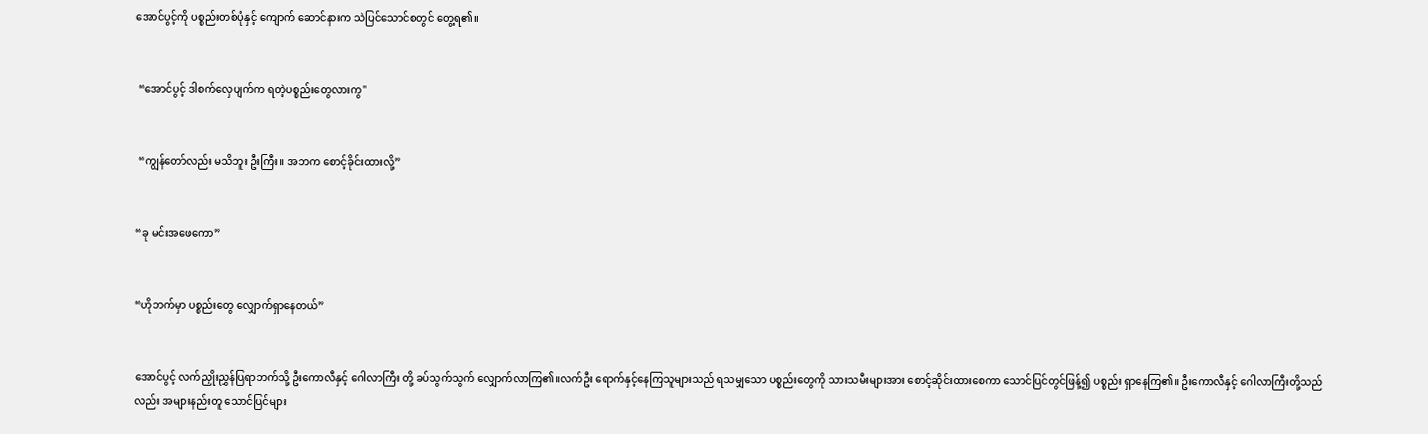အောင်ပွင့်ကို ပစ္စည်းတစ်ပုံနှင့် ကျောက် ဆောင်နားက သဲပြင်သောင်စတွင် တွေ့ရ၏။


 “အောင်ပွင့် ဒါစက်လှေပျက်က ရတဲ့ပစ္စည်းတွေလားကွ"


 “ကျွန်တော်လည်း မသိဘူး ဦးကြီး။ အဘက စောင့်ခိုင်းထားလို့”


“ခု မင်းအဖေကော”


“ဟိုဘက်မှာ ပစ္စည်းတွေ လျှောက်ရှာနေတယ်”


အောင်ပွင့် လက်ညှိုးညွှန်ပြရာဘက်သို့ ဦးကောလီနှင့် ဂေါလာကြီး တို့ ခပ်သွက်သွက် လျှောက်လာကြ၏။လက်ဦး ရောက်နှင့်နေကြသူများသည် ရသမျှသော ပစ္စည်းတွေကို သားသမီးများအား စောင့်ဆိုင်းထားစေကာ သောင်ပြင်တွင်ဖြန့်၍ ပစ္စည်း ရှာနေကြ၏။ ဦးကောလီနှင့် ဂေါလာကြီးတို့သည်လည်း အများနည်းတူ သောင်ပြင်များ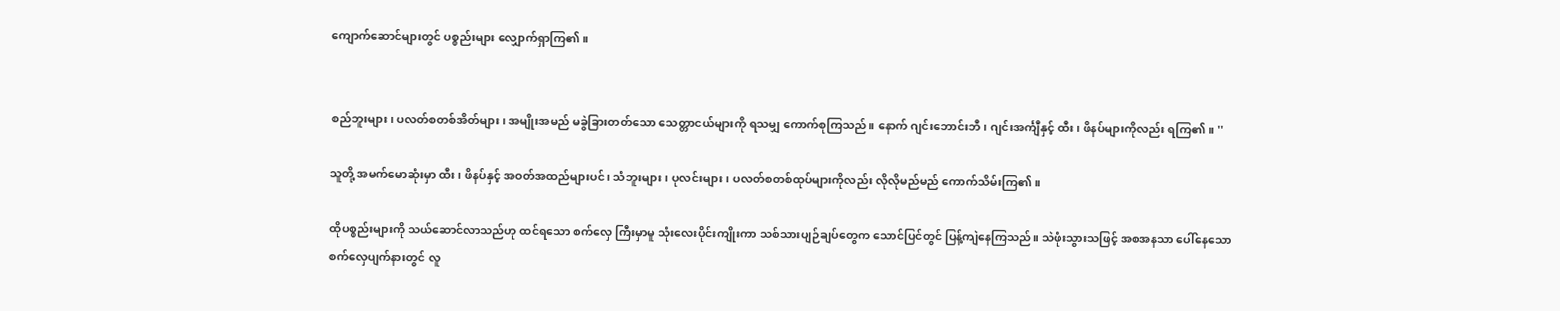ကျောက်ဆောင်များတွင် ပစ္စည်းများ လျှောက်ရှာကြ၏။


စည်ဘူးများ၊ ပလတ်စတစ်အိတ်များ၊ အမျိုးအမည် မခွဲခြားတတ်သော သေတ္တာငယ်များကို ရသမျှ ကောက်စုကြသည်။ နောက် ဂျင်းဘောင်းဘီ၊ ဂျင်းအင်္ကျီနှင့် ထီး၊ ဖိနပ်များကိုလည်း ရကြ၏။ ''

သူတို့ အမက်မောဆုံးမှာ ထီး၊ ဖိနပ်နှင့် အဝတ်အထည်များပင်၊ သံဘူးများ၊ ပုလင်းများ၊ ပလတ်စတစ်ထုပ်များကိုလည်း လိုလိုမည်မည် ကောက်သိမ်းကြ၏။

ထိုပစ္စည်းများကို သယ်ဆောင်လာသည်ဟု ထင်ရသော စက်လှေ ကြီးမှာမူ သုံးလေးပိုင်းကျိုးကာ သစ်သားပျဉ်ချပ်တွေက သောင်ပြင်တွင် ပြန့်ကျဲနေကြသည်။ သဲဖုံးသွားသဖြင့် အစအနသာ ပေါ်နေသော စက်လှေပျက်နားတွင် လူ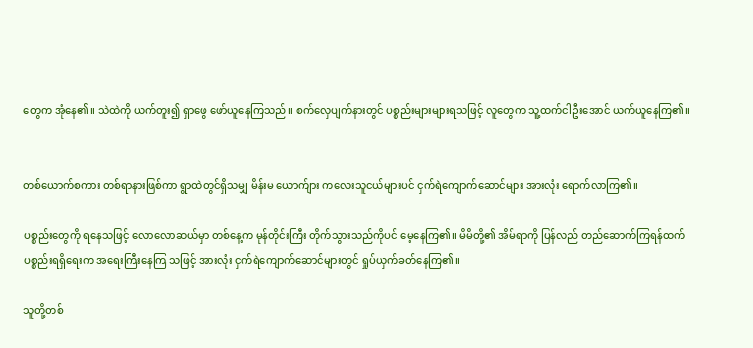တွေက အုံနေ၏။ သဲထဲကို ယက်တူး၍ ရှာဖွေ ဖော်ယူနေကြသည်။ စက်လှေပျက်နားတွင် ပစ္စည်းများများရသဖြင့် လူတွေက သူ့ထက်ငါဦးအောင် ယက်ယူနေကြ၏။


တစ်ယောက်စကား တစ်ရာနားဖြစ်ကာ ရွာထဲတွင်ရှိသမျှ မိန်းမ ယောက်ျား ကလေးသူငယ်များပင် ငှက်ရဲကျောက်ဆောင်များ အားလုံး ရောက်လာကြ၏။

ပစ္စည်းတွေကို ရနေသဖြင့် လောလောဆယ်မှာ တစ်နေ့က မုန်တိုင်းကြီး တိုက်သွားသည်ကိုပင် မေ့နေကြ၏။ မိမိတို့၏ အိမ်ရာကို ပြန်လည် တည်ဆောက်ကြရန်ထက် ပစ္စည်းရရှိရေးက အရေးကြီးနေကြ သဖြင့် အားလုံး ငှက်ရဲကျောက်ဆောင်များတွင် ရှုပ်ယှက်ခတ်နေကြ၏။

သူတို့တစ်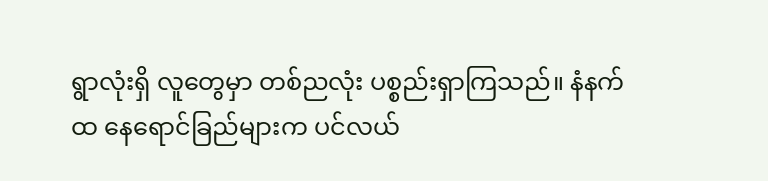ရွာလုံးရှိ လူတွေမှာ တစ်ညလုံး ပစ္စည်းရှာကြသည်။ နံနက်ထ နေရောင်ခြည်များက ပင်လယ်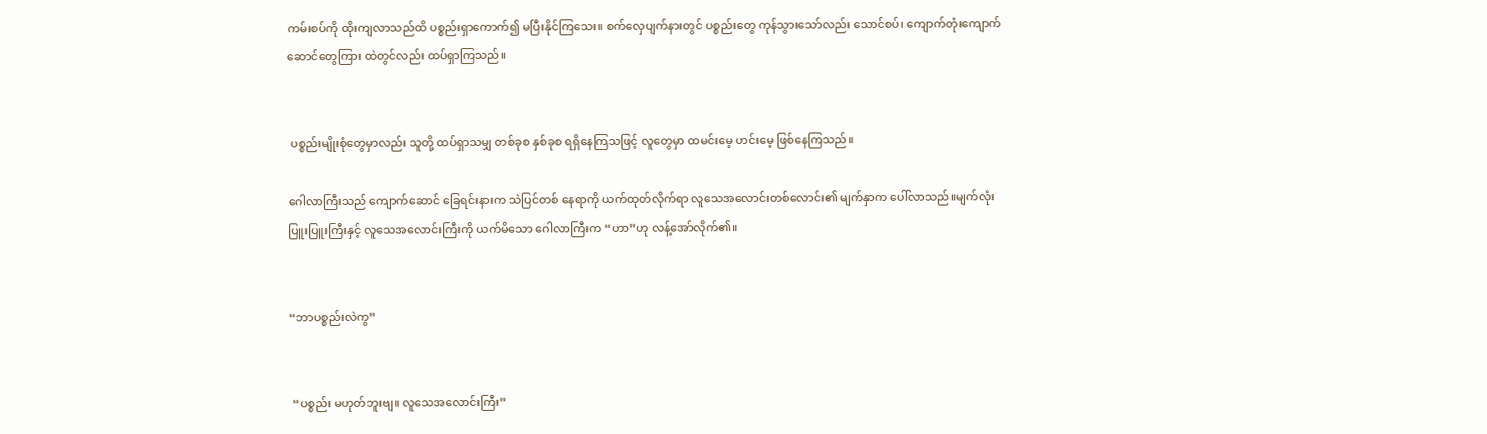ကမ်းစပ်ကို ထိုးကျလာသည်ထိ ပစ္စည်းရှာကောက်၍ မပြီးနိုင်ကြသေး။ စက်လှေပျက်နားတွင် ပစ္စည်းတွေ ကုန်သွားသော်လည်း သောင်စပ်၊ ကျောက်တုံးကျောက်ဆောင်တွေကြား ထဲတွင်လည်း ထပ်ရှာကြသည်။


 ပစ္စည်းမျိုးစုံတွေမှာလည်း သူတို့ ထပ်ရှာသမျှ တစ်ခုစ နှစ်ခုစ ရရှိနေကြသဖြင့် လူတွေမှာ ထမင်းမေ့ ဟင်းမေ့ ဖြစ်နေကြသည်။

ဂေါလာကြီးသည် ကျောက်ဆောင် ခြေရင်းနားက သဲပြင်တစ် နေရာကို ယက်ထုတ်လိုက်ရာ လူသေအလောင်းတစ်လောင်း၏ မျက်နှာက ပေါ်လာသည်။မျက်လုံးပြူးပြူးကြီးနှင့် လူသေအလောင်းကြီးကို ယက်မိသော ဂေါလာကြီးက “ဟာ”ဟု လန့်အော်လိုက်၏။


“ဘာပစ္စည်းလဲကွ”


 “ပစ္စည်း မဟုတ်ဘူးဗျ။ လူသေအလောင်းကြီး”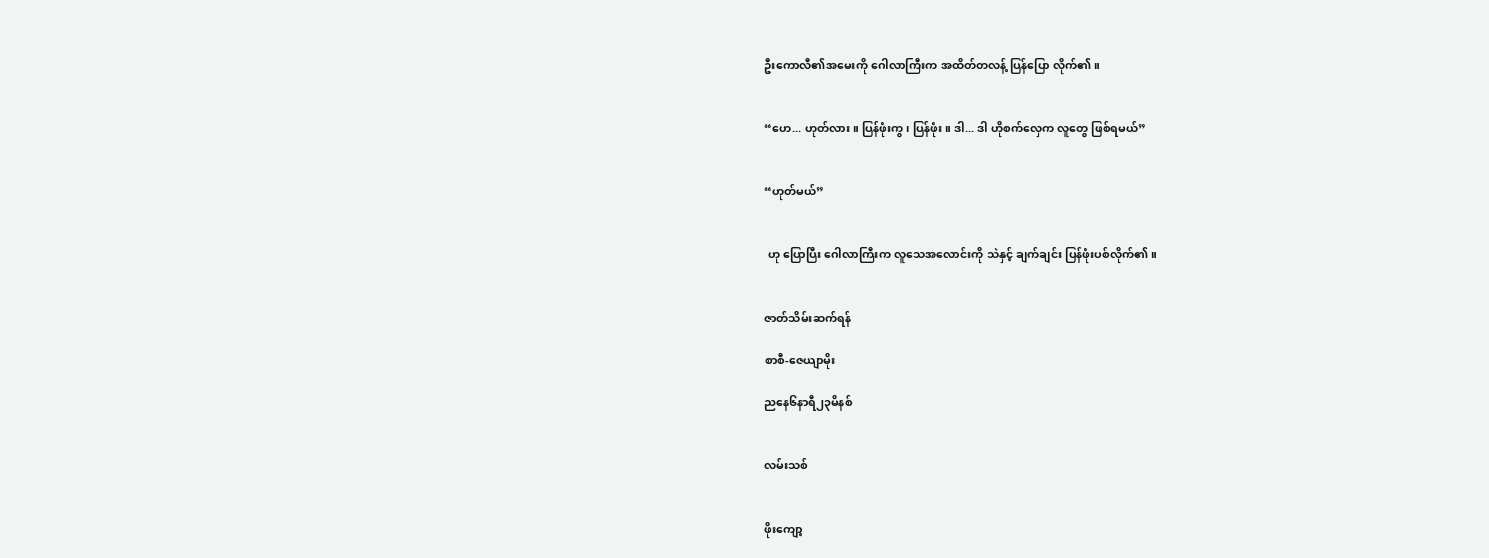ဦးကောလီ၏အမေးကို ဂေါလာကြီးက အထိတ်တလန့် ပြန်ပြော လိုက်၏။


“ဟေ... ဟုတ်လား။ ပြန်ဖုံးကွ၊ ပြန်ဖုံး။ ဒါ... ဒါ ဟိုစက်လှေက လူတွေ ဖြစ်ရမယ်”


“ဟုတ်မယ်”


 ဟု ပြောပြီး ဂေါလာကြီးက လူသေအလောင်းကို သဲနှင့် ချက်ချင်း ပြန်ဖုံးပစ်လိုက်၏။


ဇာတ်သိမ်းဆက်ရန်

စာစီ-ဇေယျာမိုး

ညနေ၆နာရီ၂၃မိနစ်


လမ်းသစ်


ဖိုးကျော့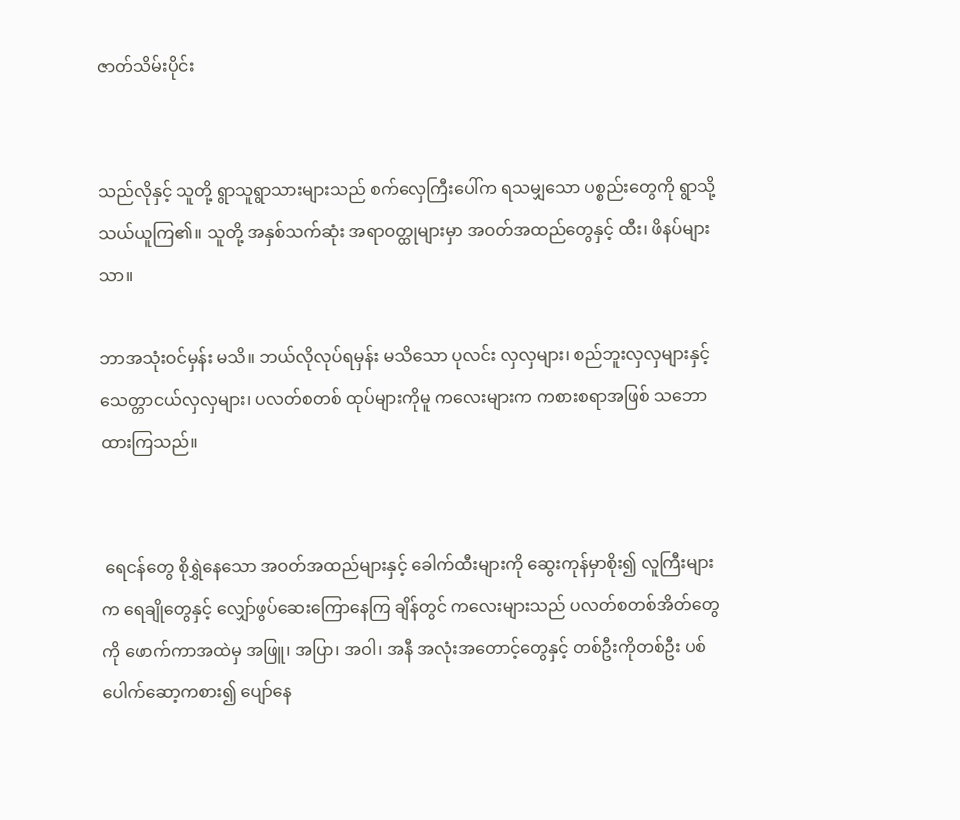ဇာတ်သိမ်းပိုင်း


သည်လိုနှင့် သူတို့ ရွာသူရွာသားများသည် စက်လှေကြီးပေါ်က ရသမျှသော ပစ္စည်းတွေကို ရွာသို့ သယ်ယူကြ၏။ သူတို့ အနှစ်သက်ဆုံး အရာဝတ္ထုများမှာ အဝတ်အထည်တွေနှင့် ထီး၊ ဖိနပ်များသာ။

ဘာအသုံးဝင်မှန်း မသိ။ ဘယ်လိုလုပ်ရမှန်း မသိသော ပုလင်း လှလှများ၊ စည်ဘူးလှလှများနှင့် သေတ္တာငယ်လှလှများ၊ ပလတ်စတစ် ထုပ်များကိုမူ ကလေးများက ကစားစရာအဖြစ် သဘောထားကြသည်။


 ရေငန်တွေ စိုရွှဲနေသော အဝတ်အထည်များနှင့် ခေါက်ထီးများကို ဆွေးကုန်မှာစိုး၍ လူကြီးများက ရေချိုတွေနှင့် လျှော်ဖွပ်ဆေးကြောနေကြ ချိန်တွင် ကလေးများသည် ပလတ်စတစ်အိတ်တွေကို ဖောက်ကာအထဲမှ အဖြူ၊ အပြာ၊ အဝါ၊ အနီ အလုံးအတောင့်တွေနှင့် တစ်ဦးကိုတစ်ဦး ပစ်ပေါက်ဆော့ကစား၍ ပျော်နေ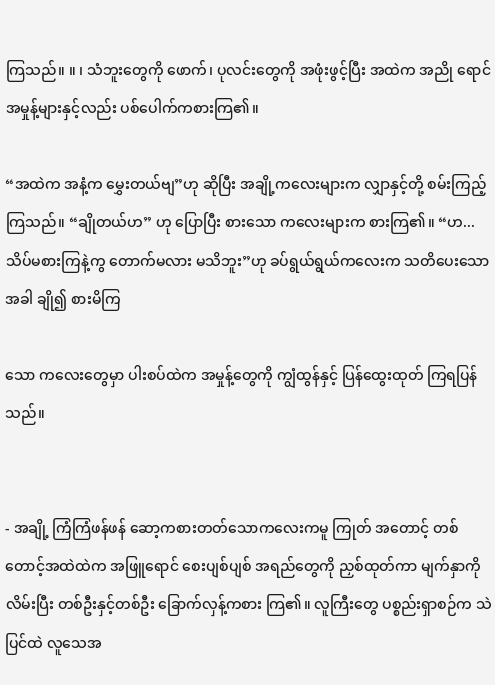ကြသည်။ ။ ၊ သံဘူးတွေကို ဖောက်၊ ပုလင်းတွေကို အဖုံးဖွင့်ပြီး အထဲက အညို ရောင်အမှုန့်များနှင့်လည်း ပစ်ပေါက်ကစားကြ၏။

“အထဲက အနံ့က မွှေးတယ်ဗျ”ဟု ဆိုပြီး အချို့ကလေးများက လျှာနှင့်တို့ စမ်းကြည့်ကြသည်။ “ချိုတယ်ဟ” ဟု ပြောပြီး စားသော ကလေးများက စားကြ၏။ “ဟ... သိပ်မစားကြနဲ့ကွ တောက်မလား မသိဘူး”ဟု ခပ်ရွယ်ရွယ်ကလေးက သတိပေးသောအခါ ချို၍ စားမိကြ

သော ကလေးတွေမှာ ပါးစပ်ထဲက အမှုန့်တွေကို ကျွံထွန်နှင့် ပြန်ထွေးထုတ် ကြရပြန်သည်။


- အချို့ ကြံကြံဖန်ဖန် ဆော့ကစားတတ်သောကလေးကမူ ကြုတ် အတောင့် တစ်တောင့်အထဲထဲက အဖြူရောင် စေးပျစ်ပျစ် အရည်တွေကို ညှစ်ထုတ်ကာ မျက်နှာကိုလိမ်းပြီး တစ်ဦးနှင့်တစ်ဦး ခြောက်လှန့်ကစား ကြ၏။ လူကြီးတွေ ပစ္စည်းရှာစဉ်က သဲပြင်ထဲ လူသေအ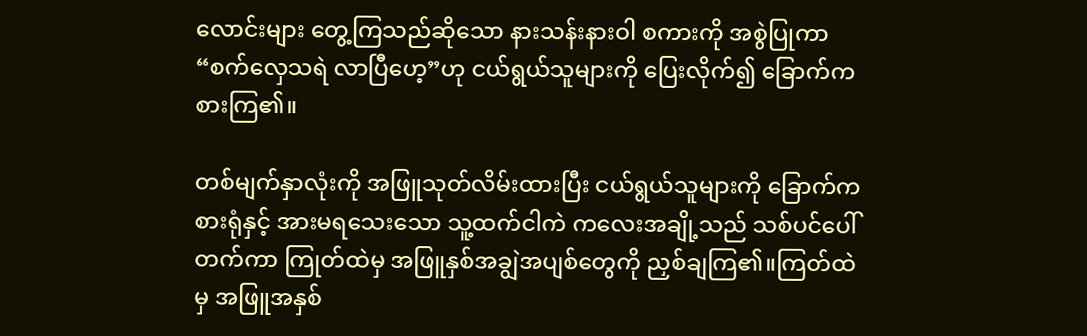လောင်းများ တွေ့ကြသည်ဆိုသော နားသန်းနားဝါ စကားကို အစွဲပြုကာ “စက်လှေသရဲ လာပြီဟေ့”ဟု ငယ်ရွယ်သူများကို ပြေးလိုက်၍ ခြောက်ကစားကြ၏။

တစ်မျက်နှာလုံးကို အဖြူသုတ်လိမ်းထားပြီး ငယ်ရွယ်သူများကို ခြောက်ကစားရုံနှင့် အားမရသေးသော သူ့ထက်ငါကဲ ကလေးအချို့သည် သစ်ပင်ပေါ်တက်ကာ ကြုတ်ထဲမှ အဖြူနှစ်အချွဲအပျစ်တွေကို ညှစ်ချကြ၏။ကြတ်ထဲမှ အဖြူအနှစ်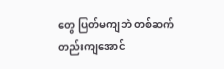တွေ ပြတ်မကျဘဲ တစ်ဆက်တည်းကျအောင်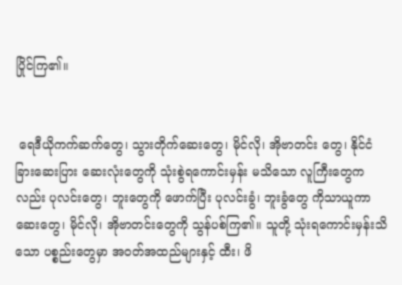ပြိုင်ကြ၏။


 ရေဒီယိုကက်ဆက်တွေ၊ သွားတိုက်ဆေးတွေ၊ မိုင်လို၊ အိုဗာတင်း တွေ၊ နိုင်ငံခြားဆေးပြား ဆေးလုံးတွေကို သုံးစွဲရကောင်းမှန်း မသိသော လူကြီးတွေကလည်း ပုလင်းတွေ၊ ဘူးတွေကို ဖောက်ပြီး ပုလင်းခွံ၊ ဘူးခွံတွေ ကိုသာယူကာ ဆေးတွေ၊ မိုင်လို၊ အိုဗာတင်းတွေကို သွန်ပစ်ကြ၏။ သူတို့ သုံးရကောင်းမှန်းသိသော ပစ္စည်းတွေမှာ အဝတ်အထည်များနှင့် ထီး၊ ဖိ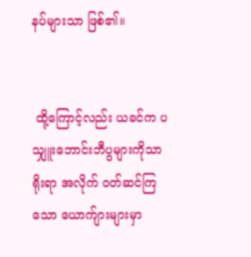နပ်များသာ ဖြစ်၏။


 ထို့ကြောင့်လည်း ယခင်က ပသျှူးဘောင်းဘီပွများကိုသာ ရိုးရာ အလိုက် ဝတ်ဆင်ကြသော ယောက်ျားများမှာ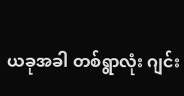ယခုအခါ တစ်ရွာလုံး ဂျင်း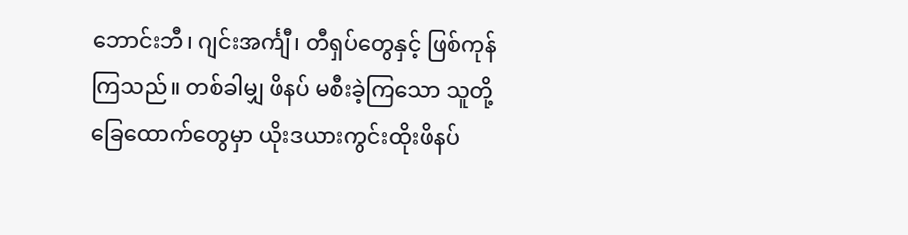ဘောင်းဘီ၊ ဂျင်းအင်္ကျီ၊ တီရှပ်တွေနှင့် ဖြစ်ကုန်ကြသည်။ တစ်ခါမျှ ဖိနပ် မစီးခဲ့ကြသော သူတို့ခြေထောက်တွေမှာ ယိုးဒယားကွင်းထိုးဖိနပ်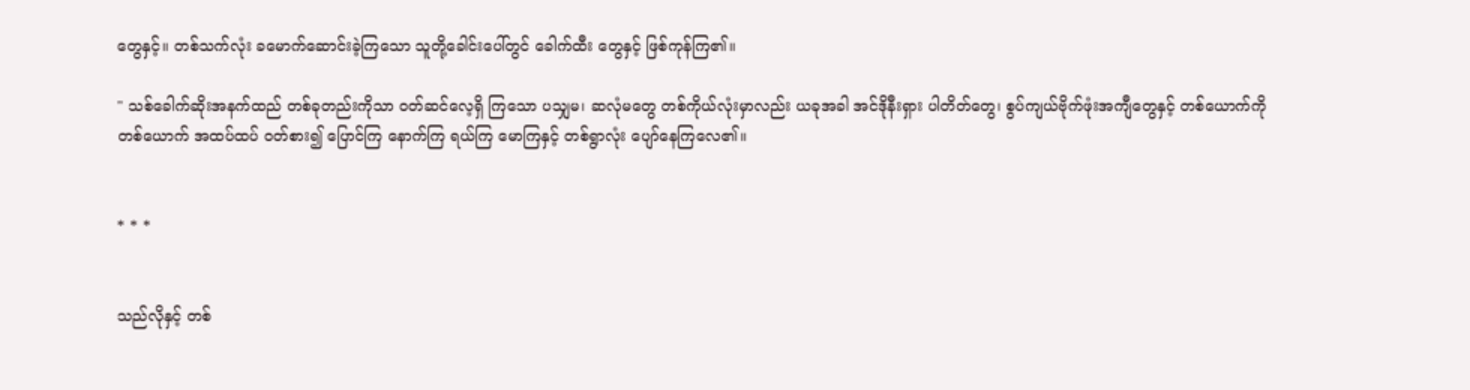တွေနှင့်။ တစ်သက်လုံး ခမောက်ဆောင်းခဲ့ကြသော သူတို့ခေါင်းပေါ်တွင် ခေါက်ထီး တွေနှင့် ဖြစ်ကုန်ကြ၏။

" သစ်ခေါက်ဆိုးအနက်ထည် တစ်ခုတည်းကိုသာ ဝတ်ဆင်လေ့ရှိ ကြသော ပသျှမ၊ ဆလုံမတွေ တစ်ကိုယ်လုံးမှာလည်း ယခုအခါ အင်ဒိုနီးရှား ပါတိတ်တွေ၊ စွပ်ကျယ်ဗိုက်ဖုံးအကျီတွေနှင့် တစ်ယောက်ကိုတစ်ယောက် အထပ်ထပ် ဝတ်စား၍ ပြောင်ကြ နောက်ကြ ရယ်ကြ မောကြနှင့် တစ်ရွာလုံး ပျော်နေကြလေ၏။


* * *


သည်လိုနှင့် တစ်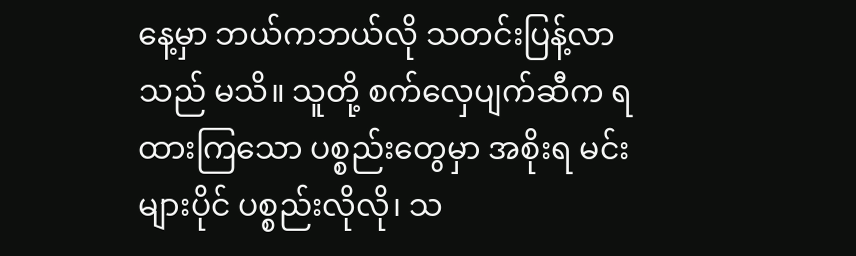နေ့မှာ ဘယ်ကဘယ်လို သတင်းပြန့်လာသည် မသိ။ သူတို့ စက်လှေပျက်ဆီက ရထားကြသော ပစ္စည်းတွေမှာ အစိုးရ မင်းများပိုင် ပစ္စည်းလိုလို၊ သ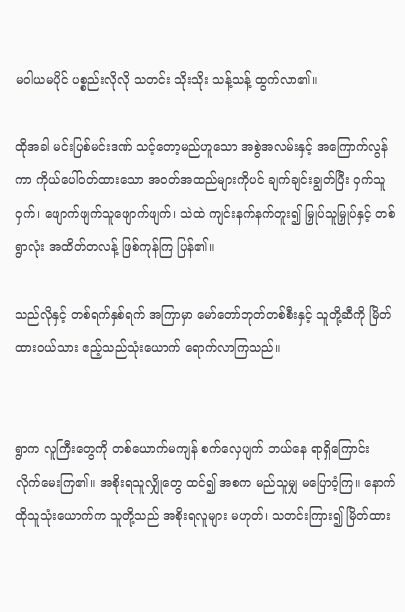မဝါယမပိုင် ပစ္စည်းလိုလို သတင်း သိုးသိုး သန့်သန့် ထွက်လာ၏။

ထိုအခါ မင်းပြစ်မင်းဒဏ် သင့်တော့မည်ဟူသော အစွဲအလမ်းနှင့် အကြောက်လွန်ကာ ကိုယ်ပေါ်ဝတ်ထားသော အဝတ်အထည်များကိုပင် ချက်ချင်းချွတ်ပြီး ဝှက်သူဝှက်၊ ဖျောက်ဖျက်သူဖျောက်ဖျက်၊ သဲထဲ ကျင်းနက်နက်တူး၍ မြှုပ်သူမြှုပ်နှင့် တစ်ရွာလုံး အထိတ်တလန့် ဖြစ်ကုန်ကြ ပြန်၏။

သည်လိုနှင့် တစ်ရက်နှစ်ရက် အကြာမှာ မော်တော်ဘုတ်တစ်စီးနှင့် သူတို့ဆီကို မြိတ်ထားဝယ်သား ဧည့်သည်သုံးယောက် ရောက်လာကြသည်။


ရွာက လူကြီးတွေကို တစ်ယောက်မကျန် စက်လှေပျက် ဘယ်နေ ရာရှိကြောင်း လိုက်မေးကြ၏။ အစိုးရသူလျှိုတွေ ထင်၍ အစက မည်သူမျှ မပြောဝံ့ကြ။ နောက် ထိုသူသုံးယောက်က သူတို့သည် အစိုးရလူများ မဟုတ်၊ သတင်းကြား၍ မြိတ်ထား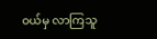ဝယ်မှ လာကြသူ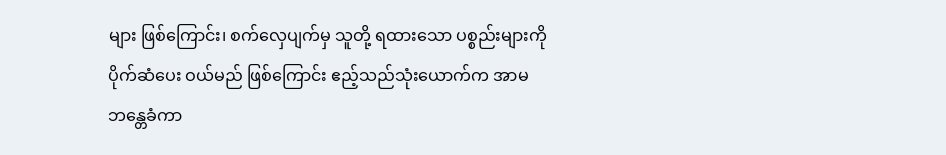များ ဖြစ်ကြောင်း၊ စက်လှေပျက်မှ သူတို့ ရထားသော ပစ္စည်းများကို ပိုက်ဆံပေး ဝယ်မည် ဖြစ်ကြောင်း ဧည့်သည်သုံးယောက်က အာမဘန္တေခံကာ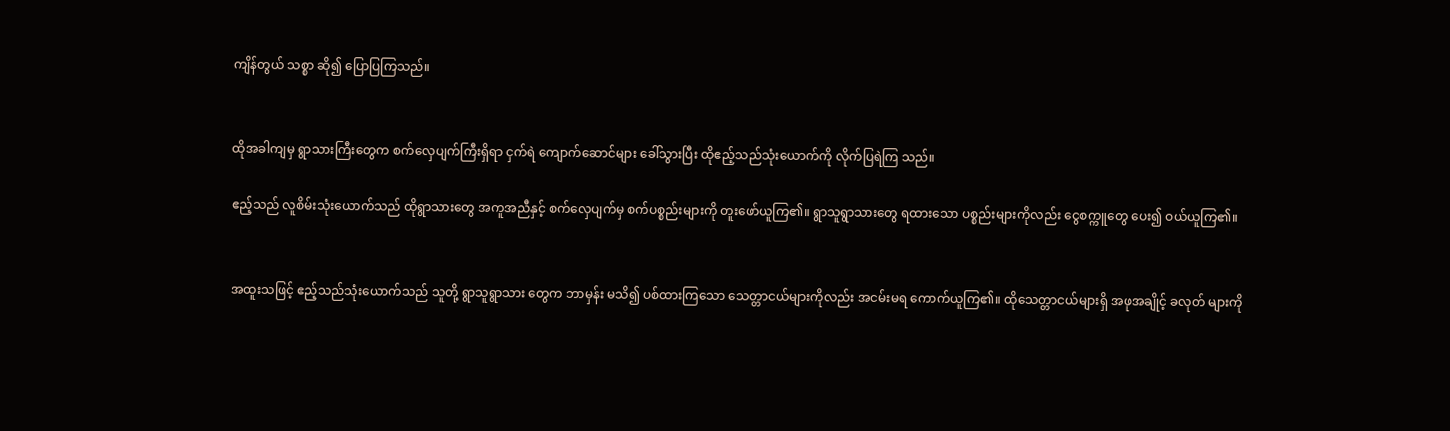ကျိန်တွယ် သစ္စာ ဆို၍ ပြောပြကြသည်။


ထိုအခါကျမှ ရွာသားကြီးတွေက စက်လှေပျက်ကြီးရှိရာ ငှက်ရဲ ကျောက်ဆောင်များ ခေါ်သွားပြီး ထိုဧည့်သည်သုံးယောက်ကို လိုက်ပြရဲကြ သည်။

ဧည့်သည် လူစိမ်းသုံးယောက်သည် ထိုရွာသားတွေ အကူအညီနှင့် စက်လှေပျက်မှ စက်ပစ္စည်းများကို တူးဖော်ယူကြ၏။ ရွာသူရွာသားတွေ ရထားသော ပစ္စည်းများကိုလည်း ငွေစက္ကူတွေ ပေး၍ ဝယ်ယူကြ၏။


အထူးသဖြင့် ဧည့်သည်သုံးယောက်သည် သူတို့ ရွာသူရွာသား တွေက ဘာမှန်း မသိ၍ ပစ်ထားကြသော သေတ္တာငယ်များကိုလည်း အငမ်းမရ ကောက်ယူကြ၏။ ထိုသေတ္တာငယ်များရှိ အဖုအချိုင့် ခလုတ် များကို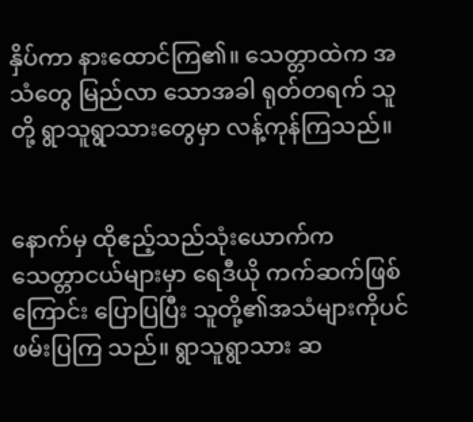နှိပ်ကာ နားထောင်ကြ၏။ သေတ္တာထဲက အသံတွေ မြည်လာ သောအခါ ရုတ်တရက် သူတို့ ရွာသူရွာသားတွေမှာ လန့်ကုန်ကြသည်။


နောက်မှ ထိုဧည့်သည်သုံးယောက်က သေတ္တာငယ်များမှာ ရေဒီယို ကက်ဆက်ဖြစ်ကြောင်း ပြောပြပြီး သူတို့၏အသံများကိုပင် ဖမ်းပြကြ သည်။ ရွာသူရွာသား ဆ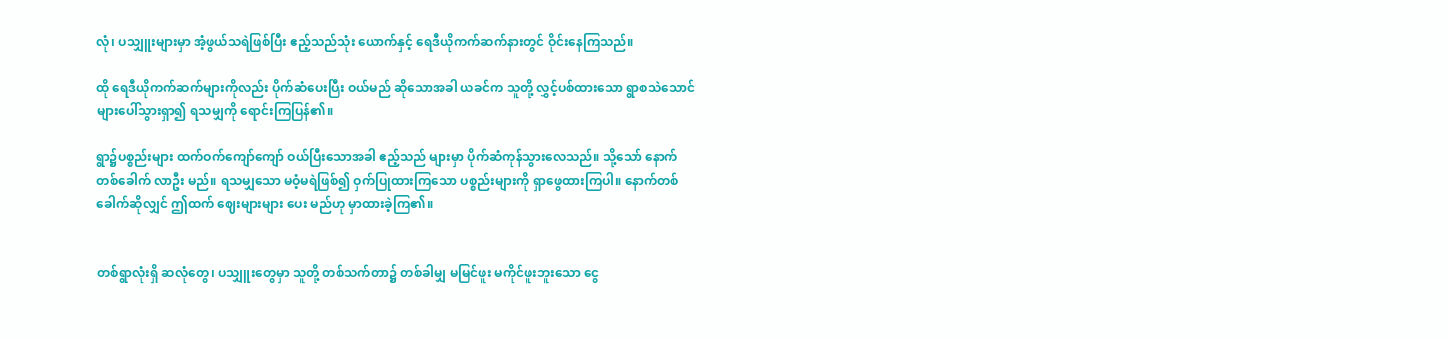လုံ၊ ပသျှူးများမှာ အံ့ဖွယ်သရဲဖြစ်ပြီး ဧည့်သည်သုံး ယောက်နှင့် ရေဒီယိုကက်ဆက်နားတွင် ဝိုင်းနေကြသည်။

ထို ရေဒီယိုကက်ဆက်များကိုလည်း ပိုက်ဆံပေးပြီး ဝယ်မည် ဆိုသောအခါ ယခင်က သူတို့ လွှင့်ပစ်ထားသော ရွာစသဲသောင်များပေါ်သွားရှာ၍ ရသမျှကို ရောင်းကြပြန်၏။

ရွာ၌ပစ္စည်းများ ထက်ဝက်ကျော်ကျော် ဝယ်ပြီးသောအခါ ဧည့်သည် များမှာ ပိုက်ဆံကုန်သွားလေသည်။ သို့သော် နောက်တစ်ခေါက် လာဦး မည်။ ရသမျှသော မဝံ့မရဲဖြစ်၍ ဝှက်ပြုထားကြသော ပစ္စည်းများကို ရှာဖွေထားကြပါ။ နောက်တစ်ခေါက်ဆိုလျှင် ဤထက် ဈေးများများ ပေး မည်ဟု မှာထားခဲ့ကြ၏။


တစ်ရွာလုံးရှိ ဆလုံတွေ၊ ပသျှူးတွေမှာ သူတို့ တစ်သက်တာ၌ တစ်ခါမျှ မမြင်ဖူး မကိုင်ဖူးဘူးသော ငွေ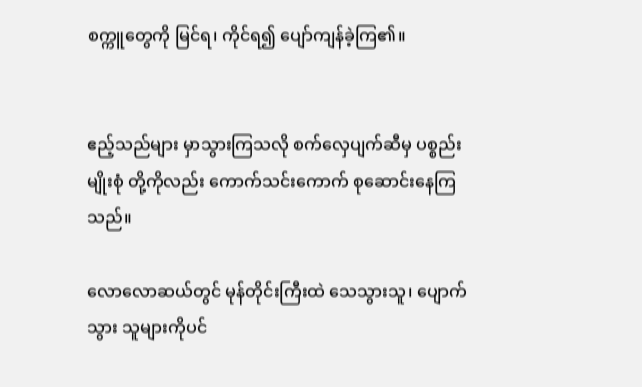စက္ကူတွေကို မြင်ရ၊ ကိုင်ရ၍ ပျော်ကျန်ခဲ့ကြ၏။


ဧည့်သည်များ မှာသွားကြသလို စက်လှေပျက်ဆီမှ ပစ္စည်းမျိုးစုံ တို့ကိုလည်း ကောက်သင်းကောက် စုဆောင်းနေကြသည်။

လောလောဆယ်တွင် မုန်တိုင်းကြီးထဲ သေသွားသူ၊ ပျောက်သွား သူများကိုပင်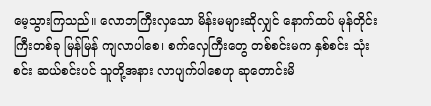မေ့သွားကြသည်။ လောဘကြီးလှသော မိန်းမများဆိုလျှင် နောက်ထပ် မုန်တိုင်းကြီးတစ်ခု မြန်မြန် ကျလာပါစေ၊ စက်လှေကြီးတွေ တစ်စင်းမက နှစ်စင်း သုံးစင်း ဆယ်စင်းပင် သူတို့အနား လာပျက်ပါစေဟု ဆုတောင်းမိ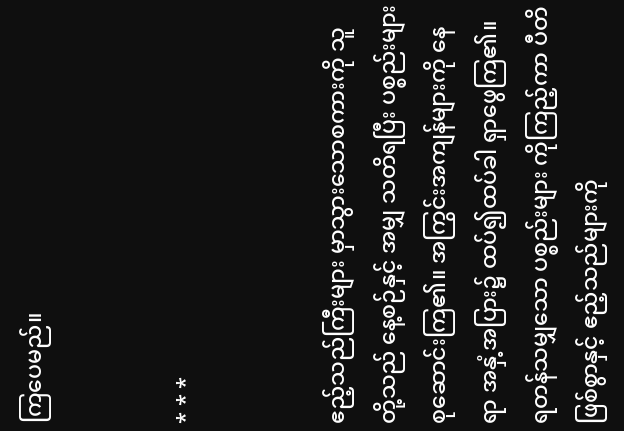ကြပေမည်။


* * *


ဧည့်သည်ကြီးများ မှာသွားသောစကားကို သူတို့သည် နေ့စဉ်နှင့် အမျှ သတိရပြီး ပစ္စည်းများစုဆောင်းကြ၏။ အကြွင်းအကျန်များကို နေရာ အနှံ့အပြား၌ ထပ်၍ထပ်ခါ ရှာဖွေကြ၏။ ရတန်သမျှသော ပစ္စည်းများ ကိုကြည့်ကာ ပီတိဖြစ်စွာနှင့် ဧည့်သည်များကို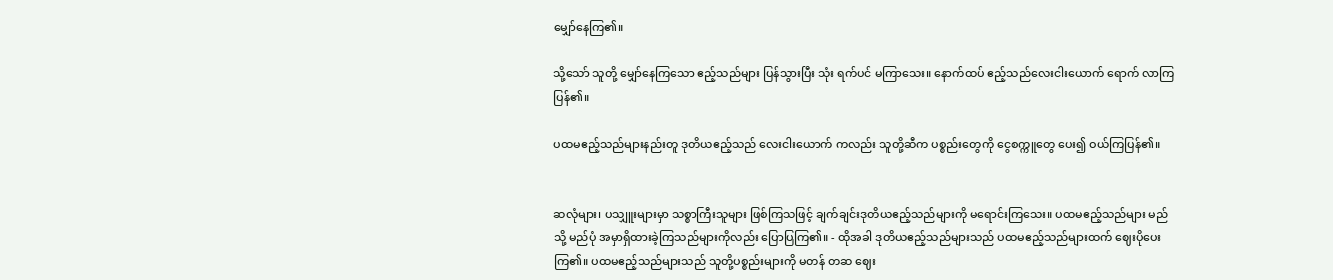မျှော်နေကြ၏။

သို့သော် သူတို့ မျှော်နေကြသော ဧည့်သည်များ ပြန်သွားပြီး သုံး ရက်ပင် မကြာသေး။ နောက်ထပ် ဧည့်သည်လေးငါးယောက် ရောက် လာကြပြန်၏။

ပထမဧည့်သည်များနည်းတူ ဒုတိယဧည့်သည် လေးငါးယောက် ကလည်း သူတို့ဆီက ပစ္စည်းတွေကို ငွေစက္ကူတွေ ပေး၍ ဝယ်ကြပြန်၏။


ဆလုံများ၊ ပသျှူးများမှာ သစ္စာကြီးသူများ ဖြစ်ကြသဖြင့် ချက်ချင်းဒုတိယဧည့်သည်များကို မရောင်းကြသေး။ ပထမဧည့်သည်များ မည်သို့ မည်ပုံ အမှာရှိထားခဲ့ကြသည်များကိုလည်း ပြောပြကြ၏။ - ထိုအခါ ဒုတိယဧည့်သည်များသည် ပထမဧည့်သည်များထက် ဈေးပိုပေးကြ၏။ ပထမဧည့်သည်များသည် သူတို့ပစ္စည်းများကို မတန် တဆ ဈေး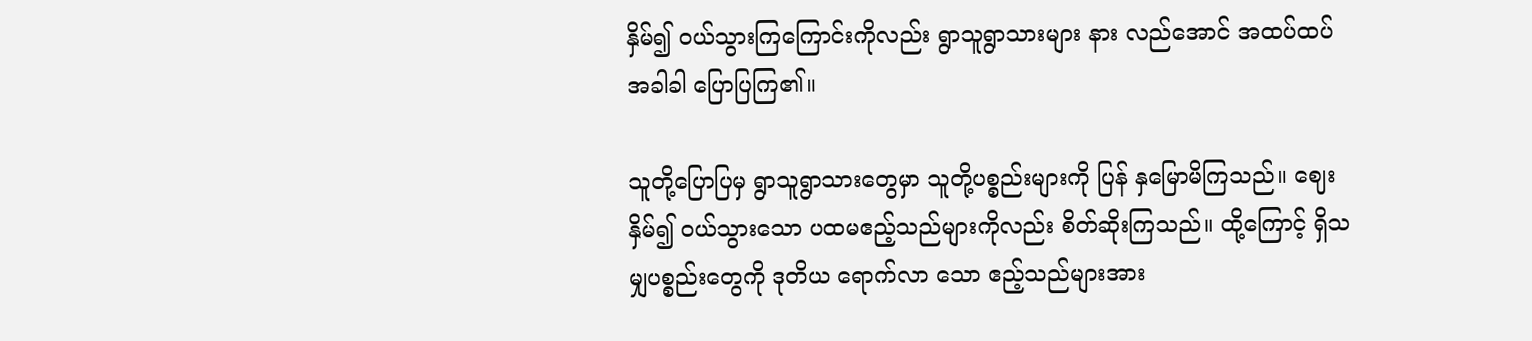နှိမ်၍ ဝယ်သွားကြကြောင်းကိုလည်း ရွာသူရွာသားများ နား လည်အောင် အထပ်ထပ်အခါခါ ပြောပြကြ၏။

သူတို့ပြောပြမှ ရွာသူရွာသားတွေမှာ သူတို့ပစ္စည်းများကို ပြန် နှမြောမိကြသည်။ ဈေးနှိမ်၍ ဝယ်သွားသော ပထမဧည့်သည်များကိုလည်း စိတ်ဆိုးကြသည်။ ထို့ကြောင့် ရှိသမျှပစ္စည်းတွေကို ဒုတိယ ရောက်လာ သော ဧည့်သည်များအား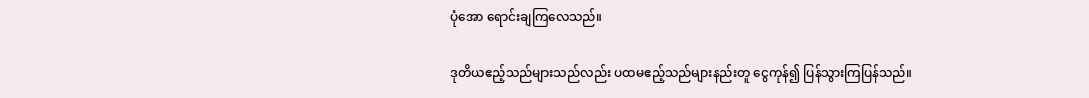ပုံအော ရောင်းချကြလေသည်။

ဒုတိယဧည့်သည်များသည်လည်း ပထမဧည့်သည်များနည်းတူ ငွေကုန်၍ ပြန်သွားကြပြန်သည်။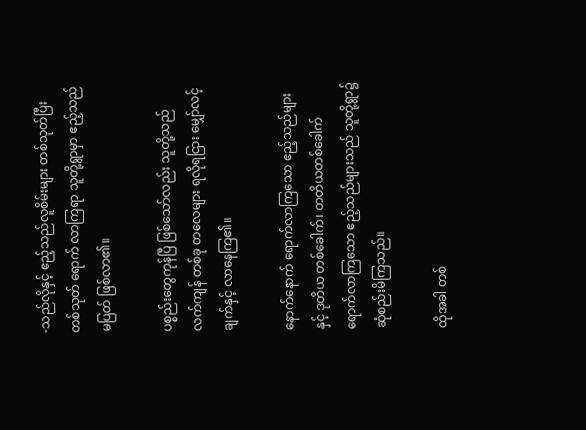-သည်လိုနှင့် ဧည့်သည်လူစိမ်းများ တစ်သုတ်ပြီးတစ်သုတ် ရောက် လာကြရာ သူတို့ရွာမှာ ဧည့်သည်မပြတ် ဖြစ်လာ၏။

ပစ္စည်းတွေကုန်ပြီ ဖြစ်သော်လည်း သူတို့သည် လက်ကျန် တစ်ခု တလေများ ရလိုရငြား မျှော်လင့်ချက်နှင့် လာနေကြ၏။

နောက်နောက် ရောက်လာကြသော ဧည့်သည်များနှင့် ဒုတိယ တစ်ခေါက်၊ တတိယတစ်ခေါက် ရောက်လာကြသော ဧည့်သည်များသည် သူတို့ရွာ၌ ဆုံစည်းမိကြသည်။

ထိုအခါ တစ်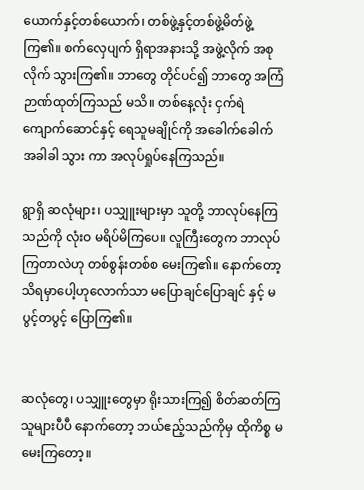ယောက်နှင့်တစ်ယောက်၊ တစ်ဖွဲ့နှင့်တစ်ဖွဲ့မိတ်ဖွဲ့ ကြ၏။ စက်လှေပျက် ရှိရာအနားသို့ အဖွဲ့လိုက် အစုလိုက် သွားကြ၏။ ဘာတွေ တိုင်ပင်၍ ဘာတွေ အကြံဉာဏ်ထုတ်ကြသည် မသိ။ တစ်နေ့လုံး ငှက်ရဲကျောက်ဆောင်နှင့် ရေသူမချိုင်ကို အခေါက်ခေါက်အခါခါ သွား ကာ အလုပ်ရှုပ်နေကြသည်။

ရွာရှိ ဆလုံများ၊ ပသျှူးများမှာ သူတို့ ဘာလုပ်နေကြသည်ကို လုံးဝ မရိပ်မိကြပေ။ လူကြီးတွေက ဘာလုပ်ကြတာလဲဟု တစ်စွန်းတစ်စ မေးကြ၏။ နောက်တော့ သိရမှာပေါ့ဟုလောက်သာ မပြောချင်ပြောချင် နှင့် မပွင့်တပွင့် ပြောကြ၏။


ဆလုံတွေ၊ ပသျှူးတွေမှာ ရိုးသားကြ၍ စိတ်ဆတ်ကြသူများပီပီ နောက်တော့ ဘယ်ဧည့်သည်ကိုမှ ထိုကိစ္စ မမေးကြတော့။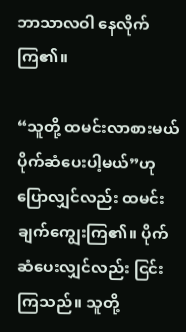ဘာသာလဝါ နေလိုက်ကြ၏။

“သူတို့ ထမင်းလာစားမယ် ပိုက်ဆံပေးပါ့မယ်”ဟု ပြောလျှင်လည်း ထမင်းချက်ကျွေးကြ၏။ ပိုက်ဆံပေးလျှင်လည်း ငြင်းကြသည်။ သူတို့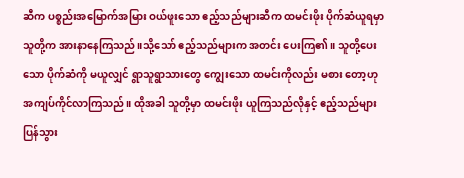ဆီက ပစ္စည်းအမြောက်အမြား ဝယ်ဖူးသော ဧည့်သည်များဆီက ထမင်းဖိုး ပိုက်ဆံယူရမှာ သူတို့က အားနာနေကြသည်။သို့သော် ဧည့်သည်များက အတင်း ပေးကြ၏။ သူတို့ပေးသော ပိုက်ဆံကို မယူလျှင် ရွာသူရွာသားတွေ ကျွေးသော ထမင်းကိုလည်း မစား တော့ဟု အကျပ်ကိုင်လာကြသည်။ ထိုအခါ သူတို့မှာ ထမင်းဖိုး ယူကြသည်လိုနှင့် ဧည့်သည်များ ပြန်သွား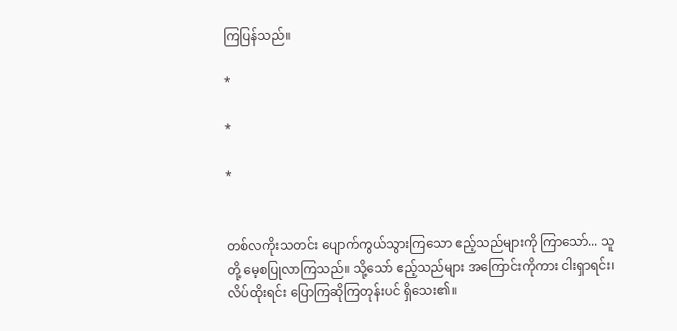ကြပြန်သည်။

*

*

*


တစ်လကိုးသတင်း ပျောက်ကွယ်သွားကြသော ဧည့်သည်များကို ကြာသော်... သူတို့ မေ့စပြုလာကြသည်။ သို့သော် ဧည့်သည်များ အကြောင်းကိုကား ငါးရှာရင်း၊ လိပ်ထိုးရင်း ပြောကြဆိုကြတုန်းပင် ရှိသေး၏။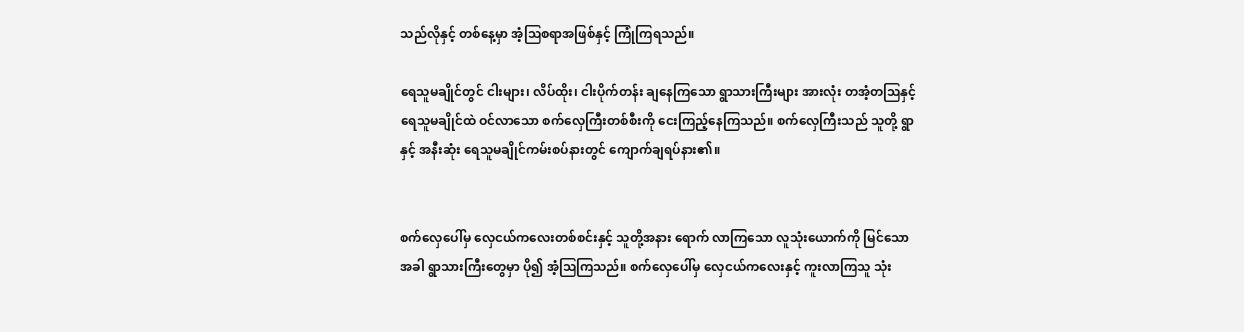သည်လိုနှင့် တစ်နေ့မှာ အံ့ဩစရာအဖြစ်နှင့် ကြုံကြရသည်။

ရေသူမချိုင်တွင် ငါးများ၊ လိပ်ထိုး၊ ငါးပိုက်တန်း ချနေကြသော ရွာသားကြီးများ အားလုံး တအံ့တဩနှင့် ရေသူမချိုင်ထဲ ဝင်လာသော စက်လှေကြီးတစ်စီးကို ငေးကြည့်နေကြသည်။ စက်လှေကြီးသည် သူတို့ ရွာနှင့် အနီးဆုံး ရေသူမချိုင်ကမ်းစပ်နားတွင် ကျောက်ချရပ်နား၏။


စက်လှေပေါ်မှ လှေငယ်ကလေးတစ်စင်းနှင့် သူတို့အနား ရောက် လာကြသော လူသုံးယောက်ကို မြင်သောအခါ ရွာသားကြီးတွေမှာ ပို၍ အံ့ဩကြသည်။ စက်လှေပေါ်မှ လှေငယ်ကလေးနှင့် ကူးလာကြသူ သုံး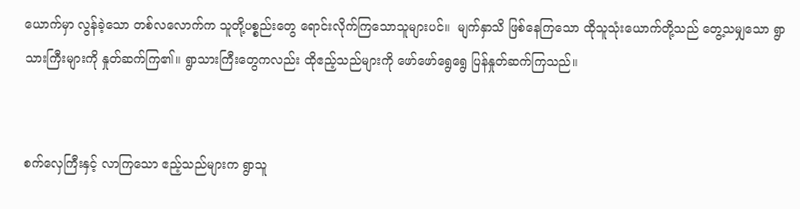ယောက်မှာ လွန်ခဲ့သော တစ်လလောက်က သူတို့ပစ္စည်းတွေ ရောင်းလိုက်ကြသောသူများပင်။  မျက်နှာသိ ဖြစ်နေကြသော ထိုသူသုံးယောက်တို့သည် တွေ့သမျှသော ရွာသားကြီးများကို နှုတ်ဆက်ကြ၏။ ရွာသားကြီးတွေကလည်း ထိုဧည့်သည်များကို ဖော်ဖော်ရွေရွေ ပြန်နှုတ်ဆက်ကြသည်။


စက်လှေကြီးနှင့် လာကြသော ဧည့်သည်များက ရွာသူ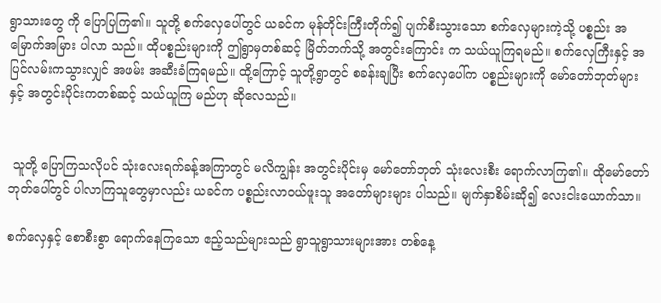ရွာသားတွေ ကို ပြောပြကြ၏။ သူတို့ စက်လှေပေါ်တွင် ယခင်က မုန်တိုင်းကြီးတိုက်၍ ပျက်စီးသွားသော စက်လှေများကဲ့သို့ ပစ္စည်း အမြောက်အမြား ပါလာ သည်။ ထိုပစ္စည်းများကို ဤရွာမှတစ်ဆင့် မြိတ်ဘက်သို့ အတွင်းကြောင်း က သယ်ယူကြရမည်။ စက်လှေကြီးနှင့် အပြင်လမ်းကသွားလျှင် အဖမ်း အဆီးခံကြရမည်။ ထို့ကြောင့် သူတို့ရွာတွင် စခန်းချပြီး စက်လှေပေါ်က ပစ္စည်းများကို မော်တော်ဘုတ်များနှင့် အတွင်းပိုင်းကတစ်ဆင့် သယ်ယူကြ မည်ဟု ဆိုလေသည်။


 သူတို့ ပြောကြသလိုပင် သုံးလေးရက်ခန့်အကြာတွင် မလိကျွန်း အတွင်းပိုင်းမှ မော်တော်ဘုတ် သုံးလေးစီး ရောက်လာကြ၏။ ထိုမော်တော် ဘုတ်ပေါ်တွင် ပါလာကြသူတွေမှာလည်း ယခင်က ပစ္စည်းလာဝယ်ဖူးသူ အတော်များများ ပါသည်။ မျက်နှာစိမ်းဆို၍ လေးငါးယောက်သာ။

စက်လှေနှင့် စောစီးစွာ ရောက်နေကြသော ဧည့်သည်များသည် ရွာသူရွာသားများအား တစ်နေ့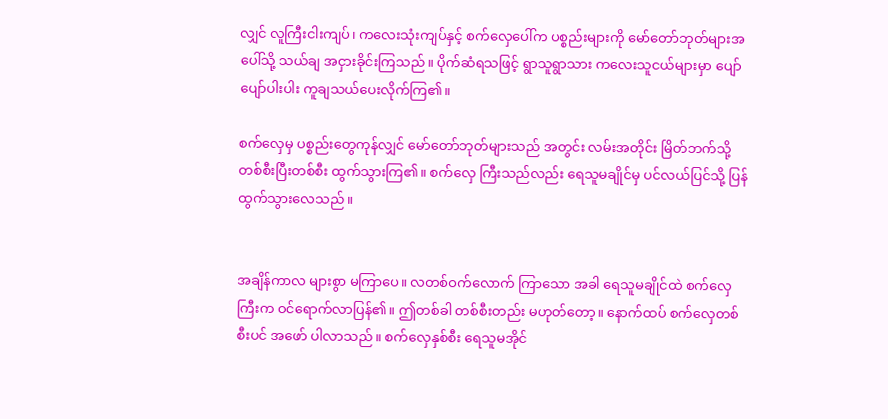လျှင် လူကြီးငါးကျပ်၊ ကလေးသုံးကျပ်နှင့် စက်လှေပေါ်က ပစ္စည်းများကို မော်တော်ဘုတ်များအပေါ်သို့ သယ်ချ အငှားခိုင်းကြသည်။ ပိုက်ဆံရသဖြင့် ရွာသူရွာသား ကလေးသူငယ်များမှာ ပျော်ပျော်ပါးပါး ကူချသယ်ပေးလိုက်ကြ၏။

စက်လှေမှ ပစ္စည်းတွေကုန်လျှင် မော်တော်ဘုတ်များသည် အတွင်း လမ်းအတိုင်း မြိတ်ဘက်သို့ တစ်စီးပြီးတစ်စီး ထွက်သွားကြ၏။ စက်လှေ ကြီးသည်လည်း ရေသူမချိုင်မှ ပင်လယ်ပြင်သို့ ပြန်ထွက်သွားလေသည်။


အချိန်ကာလ များစွာ မကြာပေ။ လတစ်ဝက်လောက် ကြာသော အခါ ရေသူမချိုင်ထဲ စက်လှေကြီးက ဝင်ရောက်လာပြန်၏။ ဤတစ်ခါ တစ်စီးတည်း မဟုတ်တော့။ နောက်ထပ် စက်လှေတစ်စီးပင် အဖော် ပါလာသည်။ စက်လှေနှစ်စီး ရေသူမအိုင်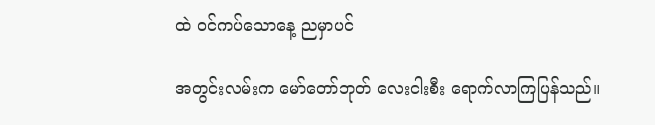ထဲ ဝင်ကပ်သောနေ့ ညမှာပင်

အတွင်းလမ်းက မော်တော်ဘုတ် လေးငါးစီး ရောက်လာကြပြန်သည်။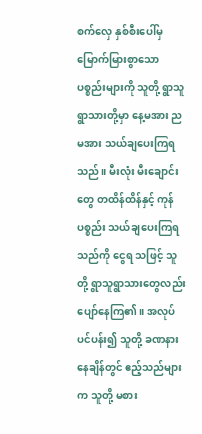စက်လှေ နှစ်စီးပေါ်မှ မြောက်မြားစွာသော ပစ္စည်းများကို သူတို့ ရွာသူရွာသားတို့မှာ နေ့မအား ညမအား သယ်ချပေးကြရသည်။ မီးလုံး မီးချောင်းတွေ တထိန်ထိန်နှင့် ကုန်ပစ္စည်း သယ်ချပေးကြရသည်ကို ငွေရ သဖြင့် သူတို့ ရွာသူရွာသားတွေလည်း ပျော်နေကြ၏။ အလုပ်ပင်ပန်း၍ သူတို့ ခဏနားနေချိန်တွင် ဧည့်သည်များက သူတို့ မစား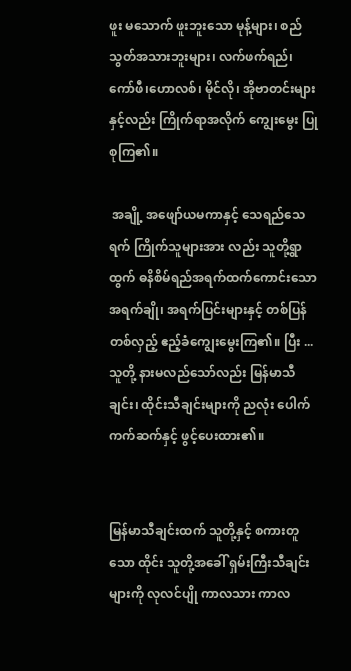ဖူး မသောက် ဖူးဘူးသော မုန့်များ၊ စည်သွတ်အသားဘူးများ၊ လက်ဖက်ရည်၊ ကော်ဖီ၊ဟောလစ်၊ မိုင်လို၊ အိုဗာတင်းများနှင့်လည်း ကြိုက်ရာအလိုက် ကျွေးမွေး ပြုစုကြ၏။

 အချို့ အဖျော်ယမကာနှင့် သေရည်သေရက် ကြိုက်သူများအား လည်း သူတို့ရွာထွက် ဓနိစိမ်ရည်အရက်ထက်ကောင်းသော အရက်ချို၊ အရက်ပြင်းများနှင့် တစ်ပြန်တစ်လှည့် ဧည့်ခံကျွေးမွေးကြ၏။ ပြီး ... သူတို့ နားမလည်သော်လည်း မြန်မာသီချင်း၊ ထိုင်းသီချင်းများကို ညလုံး ပေါက် ကက်ဆက်နှင့် ဖွင့်ပေးထား၏။


မြန်မာသီချင်းထက် သူတို့နှင့် စကားတူသော ထိုင်း သူတို့အခေါ် ရှမ်းကြီးသီချင်းများကို လုလင်ပျို ကာလသား ကာလ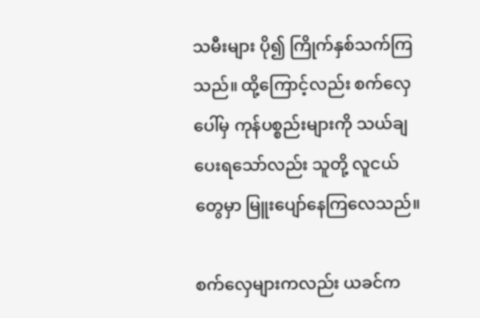သမီးများ ပို၍ ကြိုက်နှစ်သက်ကြသည်။ ထို့ကြောင့်လည်း စက်လှေပေါ်မှ ကုန်ပစ္စည်းများကို သယ်ချပေးရသော်လည်း သူတို့ လူငယ်တွေမှာ မြူးပျော်နေကြလေသည်။

စက်လှေများကလည်း ယခင်က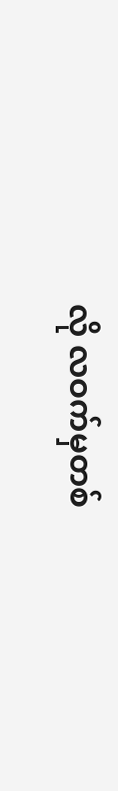လို လဝက်မှတစ်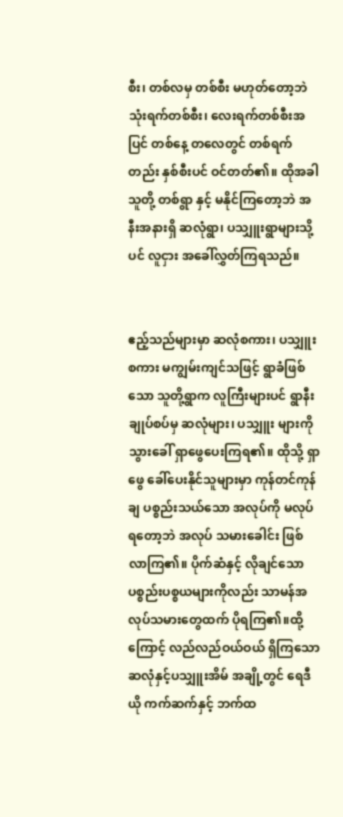စီး၊ တစ်လမှ တစ်စီး မဟုတ်တော့ဘဲ သုံးရက်တစ်စီး၊ လေးရက်တစ်စီးအပြင် တစ်နေ့ တလေတွင် တစ်ရက်တည်း နှစ်စီးပင် ဝင်တတ်၏။ ထိုအခါ သူတို့ တစ်ရွာ နှင့် မနိုင်ကြတော့ဘဲ အနီးအနားရှိ ဆလုံရွာ၊ ပသျှူးရွာများသို့ပင် လူငှား အခေါ်လွှတ်ကြရသည်။


ဧည့်သည်များမှာ ဆလုံစကား၊ ပသျှူးစကား မကျွမ်းကျင်သဖြင့် ရွာခံဖြစ်သော သူတို့ရွာက လူကြီးများပင် ရွာနီးချုပ်စပ်မှ ဆလုံများ၊ ပသျှူး များကို သွားခေါ် ရှာဖွေပေးကြရ၏။ ထိုသို့ ရှာဖွေ ခေါ်ပေးနိုင်သူများမှာ ကုန်တင်ကုန်ချ ပစ္စည်းသယ်သော အလုပ်ကို မလုပ်ရတော့ဘဲ အလုပ် သမားခေါင်း ဖြစ်လာကြ၏။ ပိုက်ဆံနှင့် လိုချင်သော ပစ္စည်းပစ္စယများကိုလည်း သာမန်အလုပ်သမားတွေထက် ပိုရကြ၏။ထို့ကြောင့် လည်လည်ဝယ်ဝယ် ရှိကြသော ဆလုံနှင့်ပသျှူးအိမ် အချို့တွင် ရေဒီယို ကက်ဆက်နှင့် ဘက်ထ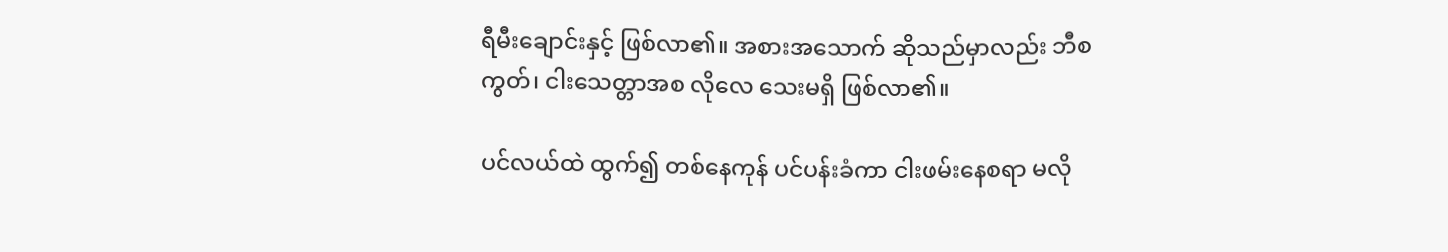ရီမီးချောင်းနှင့် ဖြစ်လာ၏။ အစားအသောက် ဆိုသည်မှာလည်း ဘီစကွတ်၊ ငါးသေတ္တာအစ လိုလေ သေးမရှိ ဖြစ်လာ၏။

ပင်လယ်ထဲ ထွက်၍ တစ်နေကုန် ပင်ပန်းခံကာ ငါးဖမ်းနေစရာ မလို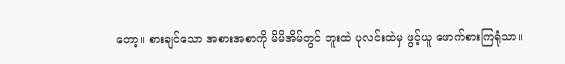တော့။ စားချင်သော အစားအစာကို မိမိအိမ်တွင် ဘူးထဲ ပုလင်းထဲမှ ဖွင့်ယူ ဖောက်စားကြရုံသာ။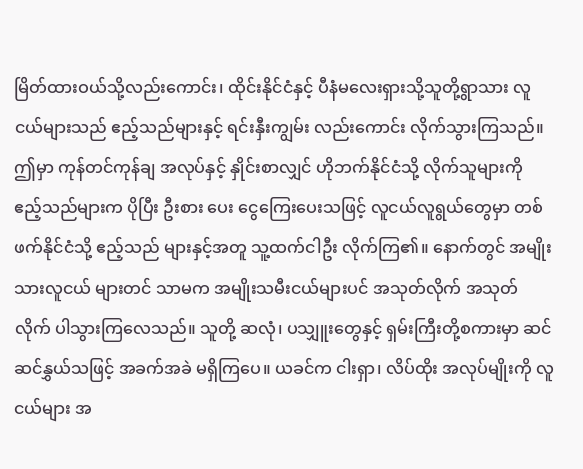မြိတ်ထားဝယ်သို့လည်းကောင်း၊ ထိုင်းနိုင်ငံနှင့် ပီနံမလေးရှားသို့သူတို့ရွာသား လူငယ်များသည် ဧည့်သည်များနှင့် ရင်းနှီးကျွမ်း လည်းကောင်း လိုက်သွားကြသည်။ ဤမှာ ကုန်တင်ကုန်ချ အလုပ်နှင့် နှိုင်းစာလျှင် ဟိုဘက်နိုင်ငံသို့ လိုက်သူများကို ဧည့်သည်များက ပိုပြီး ဦးစား ပေး ငွေကြေးပေးသဖြင့် လူငယ်လူရွယ်တွေမှာ တစ်ဖက်နိုင်ငံသို့ ဧည့်သည် များနှင့်အတူ သူ့ထက်ငါဦး လိုက်ကြ၏။ နောက်တွင် အမျိုးသားလူငယ် များတင် သာမက အမျိုးသမီးငယ်များပင် အသုတ်လိုက် အသုတ်လိုက် ပါသွားကြလေသည်။ သူတို့ ဆလုံ၊ ပသျှူးတွေနှင့် ရှမ်းကြီးတို့စကားမှာ ဆင်ဆင်နွှယ်သဖြင့် အခက်အခဲ မရှိကြပေ။ ယခင်က ငါးရှာ၊ လိပ်ထိုး အလုပ်မျိုးကို လူငယ်များ အ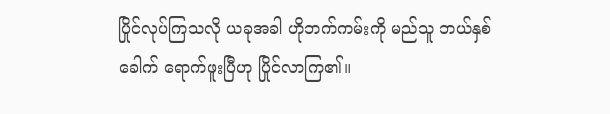ပြိုင်လုပ်ကြသလို ယခုအခါ ဟိုဘက်ကမ်းကို မည်သူ ဘယ်နှစ်ခေါက် ရောက်ဖူးပြီဟု ပြိုင်လာကြ၏။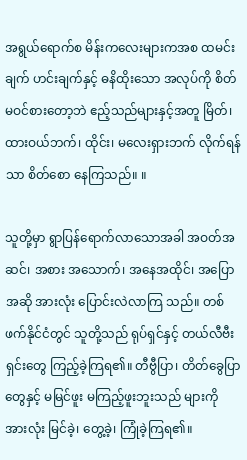အရွယ်ရောက်စ မိန်းကလေးများကအစ ထမင်းချက် ဟင်းချက်နှင့် ဓနိထိုးသော အလုပ်ကို စိတ်မဝင်စားတော့ဘဲ ဧည့်သည်များနှင့်အတူ မြိတ်၊ ထားဝယ်ဘက်၊ ထိုင်း၊ မလေးရှားဘက် လိုက်ရန်သာ စိတ်စော နေကြသည်။ ။

သူတို့မှာ ရွာပြန်ရောက်လာသောအခါ အဝတ်အဆင်၊ အစား အသောက်၊ အနေအထိုင်၊ အပြောအဆို အားလုံး ပြောင်းလဲလာကြ သည်။ တစ်ဖက်နိုင်ငံတွင် သူတို့သည် ရုပ်ရှင်နှင့် တယ်လီဗီးရှင်းတွေ ကြည့်ခဲ့ကြရ၏။ တီဗွီပြာ၊ တိတ်ခွေပြာတွေနှင့် မမြင်ဖူး မကြည့်ဖူးဘူးသည် များကို အားလုံး မြင်ခဲ့၊ တွေ့ခဲ့၊ ကြုံခဲ့ကြရ၏။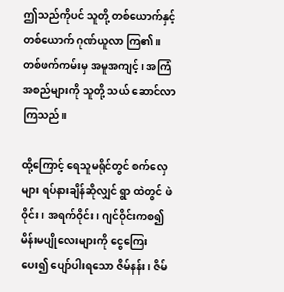ဤသည်ကိုပင် သူတို့ တစ်ယောက်နှင့်တစ်ယောက် ဂုဏ်ယူလာ ကြ၏။ တစ်ဖက်ကမ်းမှ အမူအကျင့်၊ အကြံအစည်များကို သူတို့ သယ် ဆောင်လာကြသည်။

ထို့ကြောင့် ရေသူမရိုင်တွင် စက်လှေများ ရပ်နားချိန်ဆိုလျှင် ရွာ ထဲတွင် ဖဲဝိုင်း၊ အရက်ဝိုင်း၊ ဂျင်ဝိုင်းကစ၍ မိန်းမပျိုလေးများကို ငွေကြေး ပေး၍ ပျော်ပါးရသော ဇိမ်နန်း၊ ဇိမ်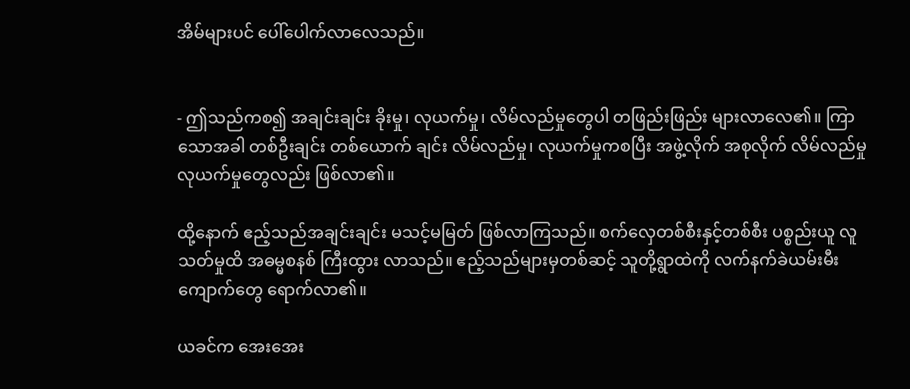အိမ်များပင် ပေါ်ပေါက်လာလေသည်။


- ဤသည်ကစ၍ အချင်းချင်း ခိုးမှု၊ လုယက်မှု၊ လိမ်လည်မှုတွေပါ တဖြည်းဖြည်း များလာလေ၏။ ကြာသောအခါ တစ်ဦးချင်း တစ်ယောက် ချင်း လိမ်လည်မှု၊ လုယက်မှုကစပြီး အဖွဲ့လိုက် အစုလိုက် လိမ်လည်မှု လုယက်မှုတွေလည်း ဖြစ်လာ၏။

ထို့နောက် ဧည့်သည်အချင်းချင်း မသင့်မမြတ် ဖြစ်လာကြသည်။ စက်လှေတစ်စီးနှင့်တစ်စီး ပစ္စည်းယူ လူသတ်မှုထိ အဓမ္မစနစ် ကြီးထွား လာသည်။ ဧည့်သည်များမှတစ်ဆင့် သူတို့ရွာထဲကို လက်နက်ခဲယမ်းမီး ကျောက်တွေ ရောက်လာ၏။

ယခင်က အေးအေး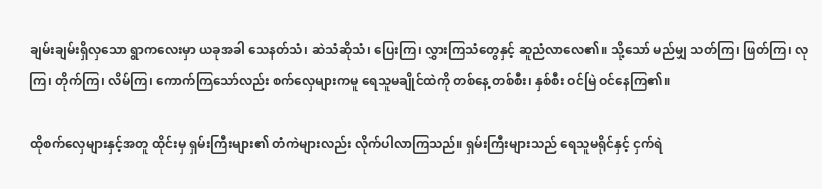ချမ်းချမ်းရှိလှသော ရွာကလေးမှာ ယခုအခါ သေနတ်သံ၊ ဆဲသံဆိုသံ၊ ပြေးကြ၊ လွှားကြသံတွေနှင့် ဆူညံလာလေ၏။ သို့သော် မည်မျှ သတ်ကြ၊ ဖြတ်ကြ၊ လုကြ၊ တိုက်ကြ၊ လိမ်ကြ၊ ကောက်ကြသော်လည်း စက်လှေများကမူ ရေသူမချိုင်ထဲကို တစ်နေ့ တစ်စီး၊ နှစ်စီး ဝင်မြဲ ဝင်နေကြ၏။

ထိုစက်လှေများနှင့်အတူ ထိုင်းမှ ရှမ်းကြီးများ၏ တံကဲများလည်း လိုက်ပါလာကြသည်။ ရှမ်းကြီးများသည် ရေသူမရိုင်နှင့် ငှက်ရဲ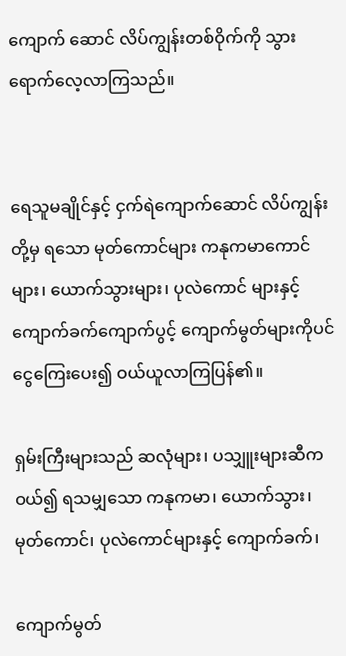ကျောက် ဆောင် လိပ်ကျွန်းတစ်ဝိုက်ကို သွားရောက်လေ့လာကြသည်။


ရေသူမချိုင်နှင့် ငှက်ရဲကျောက်ဆောင် လိပ်ကျွန်းတို့မှ ရသော မုတ်ကောင်များ ကနုကမာကောင်များ၊ ယောက်သွားများ၊ ပုလဲကောင် များနှင့် ကျောက်ခက်ကျောက်ပွင့် ကျောက်မွတ်များကိုပင် ငွေကြေးပေး၍ ဝယ်ယူလာကြပြန်၏။

ရှမ်းကြီးများသည် ဆလုံများ၊ ပသျှူးများဆီက ဝယ်၍ ရသမျှသော ကနုကမာ၊ ယောက်သွား၊ မုတ်ကောင်၊ ပုလဲကောင်များနှင့် ကျောက်ခက်၊

ကျောက်မွတ်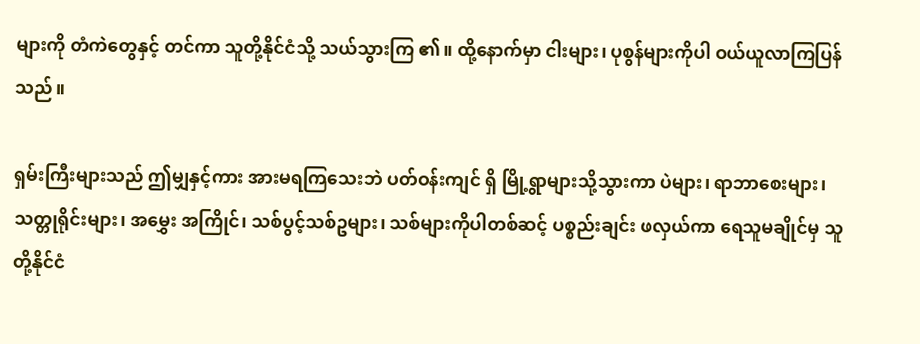များကို တံကဲတွေနှင့် တင်ကာ သူတို့နိုင်ငံသို့ သယ်သွားကြ ၏။ ထို့နောက်မှာ ငါးများ၊ ပုစွန်များကိုပါ ဝယ်ယူလာကြပြန်သည်။

ရှမ်းကြီးများသည် ဤမျှနှင့်ကား အားမရကြသေးဘဲ ပတ်ဝန်းကျင် ရှိ မြို့ရွာများသို့သွားကာ ပဲများ၊ ရာဘာစေးများ၊ သတ္တုရိုင်းများ၊ အမွှေး အကြိုင်၊ သစ်ပွင့်သစ်ဥများ၊ သစ်များကိုပါတစ်ဆင့် ပစ္စည်းချင်း ဖလှယ်ကာ ရေသူမချိုင်မှ သူတို့နိုင်ငံ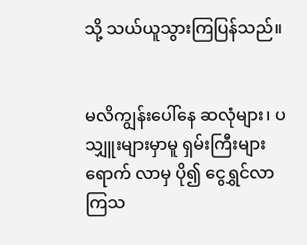သို့ သယ်ယူသွားကြပြန်သည်။


မလိကျွန်းပေါ်နေ ဆလုံများ၊ ပသျှူးများမှာမူ ရှမ်းကြီးများ ရောက် လာမှ ပို၍ ငွေရွှင်လာကြသ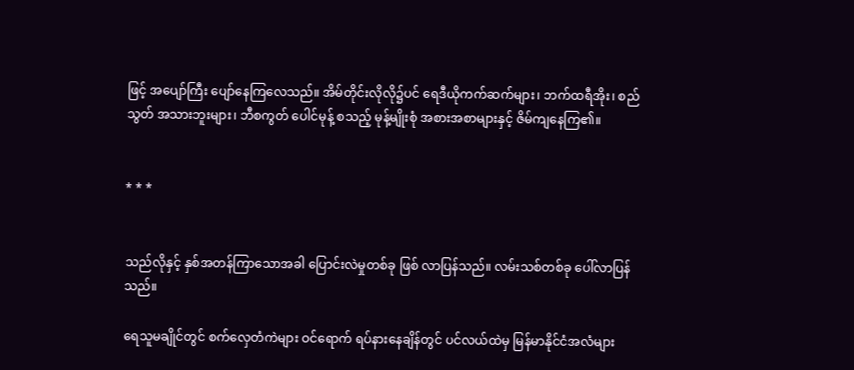ဖြင့် အပျော်ကြီး ပျော်နေကြလေသည်။ အိမ်တိုင်းလိုလို၌ပင် ရေဒီယိုကက်ဆက်များ၊ ဘက်ထရီအိုး၊ စည်သွတ် အသားဘူးများ၊ ဘီစကွတ် ပေါင်မုန့် စသည့် မုန့်မျိုးစုံ အစားအစာများနှင့် ဇိမ်ကျနေကြ၏။


* * *


သည်လိုနှင့် နှစ်အတန်ကြာသောအခါ ပြောင်းလဲမှုတစ်ခု ဖြစ် လာပြန်သည်။ လမ်းသစ်တစ်ခု ပေါ်လာပြန်သည်။

ရေသူမချိုင်တွင် စက်လှေတံကဲများ ဝင်ရောက် ရပ်နားနေချိန်တွင် ပင်လယ်ထဲမှ မြန်မာနိုင်ငံအလံများ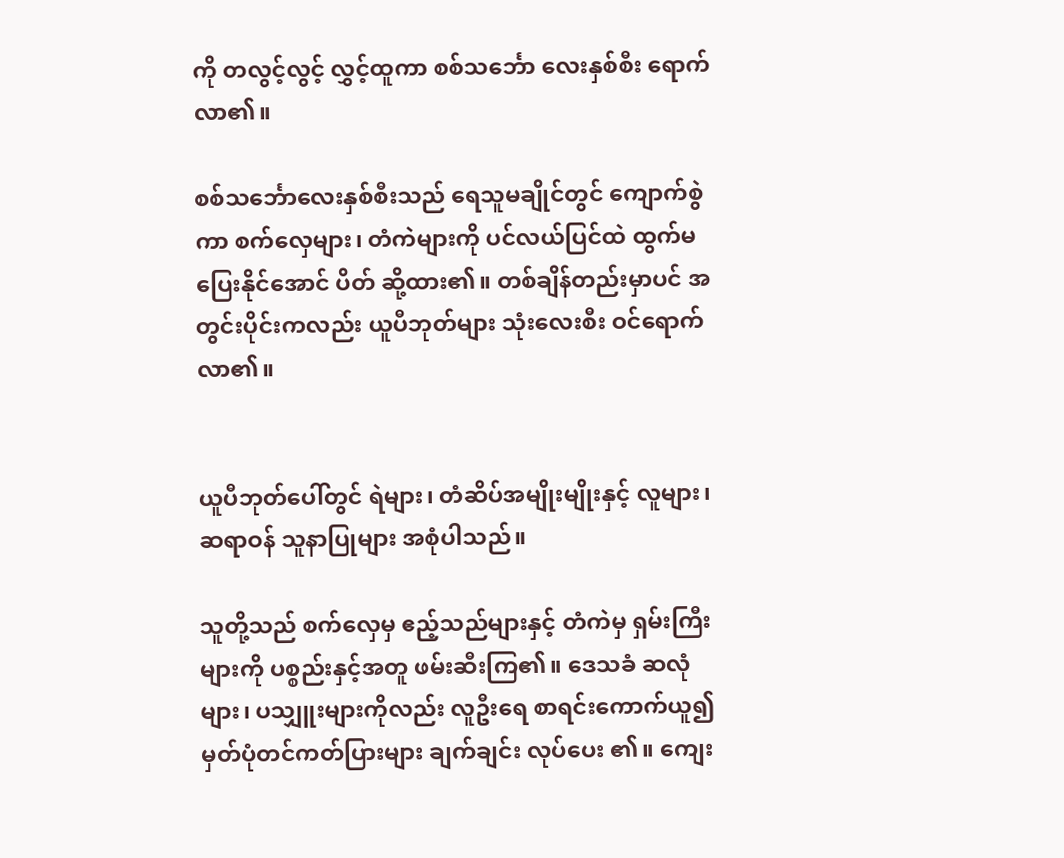ကို တလွင့်လွင့် လွှင့်ထူကာ စစ်သင်္ဘော လေးနှစ်စီး ရောက်လာ၏။

စစ်သင်္ဘောလေးနှစ်စီးသည် ရေသူမချိုင်တွင် ကျောက်စွဲကာ စက်လှေများ၊ တံကဲများကို ပင်လယ်ပြင်ထဲ ထွက်မပြေးနိုင်အောင် ပိတ် ဆို့ထား၏။ တစ်ချိန်တည်းမှာပင် အတွင်းပိုင်းကလည်း ယူပီဘုတ်များ သုံးလေးစီး ဝင်ရောက်လာ၏။


ယူပီဘုတ်ပေါ်တွင် ရဲများ၊ တံဆိပ်အမျိုးမျိုးနှင့် လူများ၊ ဆရာဝန် သူနာပြုများ အစုံပါသည်။

သူတို့သည် စက်လှေမှ ဧည့်သည်များနှင့် တံကဲမှ ရှမ်းကြီးများကို ပစ္စည်းနှင့်အတူ ဖမ်းဆီးကြ၏။ ဒေသခံ ဆလုံများ၊ ပသျှူးများကိုလည်း လူဦးရေ စာရင်းကောက်ယူ၍ မှတ်ပုံတင်ကတ်ပြားများ ချက်ချင်း လုပ်ပေး ၏။ ကျေး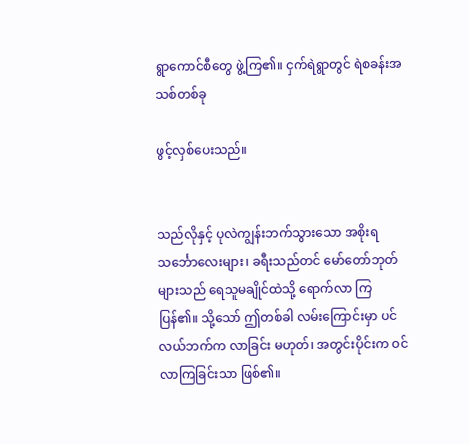ရွာကောင်စီတွေ ဖွဲ့ကြ၏။ ငှက်ရဲရွာတွင် ရဲစခန်းအသစ်တစ်ခု

ဖွင့်လှစ်ပေးသည်။


သည်လိုနှင့် ပုလဲကျွန်းဘက်သွားသော အစိုးရသင်္ဘောလေးများ၊ ခရီးသည်တင် မော်တော်ဘုတ်များသည် ရေသူမချိုင်ထဲသို့ ရောက်လာ ကြပြန်၏။ သို့သော် ဤတစ်ခါ လမ်းကြောင်းမှာ ပင်လယ်ဘက်က လာခြင်း မဟုတ်၊ အတွင်းပိုင်းက ဝင်လာကြခြင်းသာ ဖြစ်၏။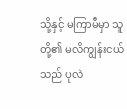သို့နှင့် မကြာမီမှာ သူတို့၏ မလိကျွန်းငယ်သည် ပုလဲ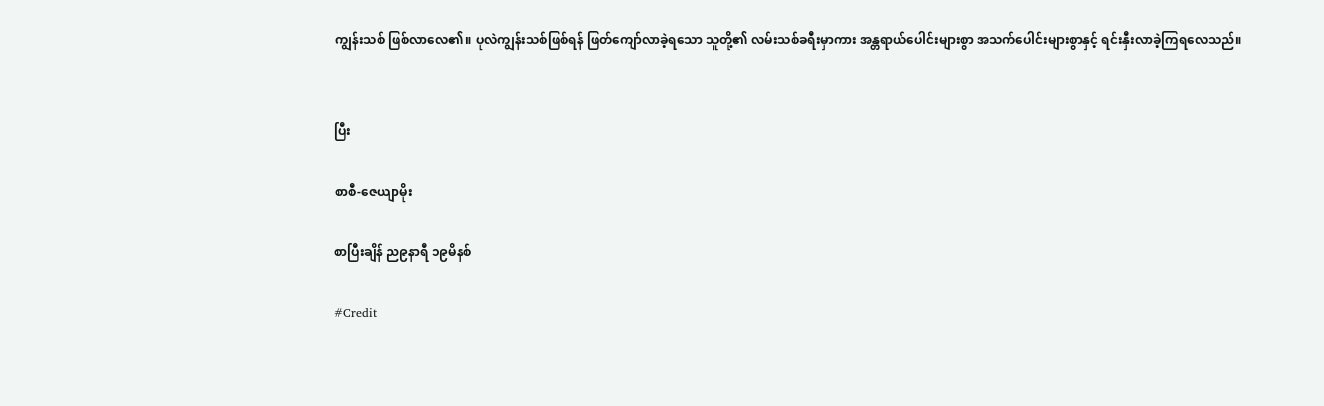ကျွန်းသစ် ဖြစ်လာလေ၏။ ပုလဲကျွန်းသစ်ဖြစ်ရန် ဖြတ်ကျော်လာခဲ့ရသော သူတို့၏ လမ်းသစ်ခရီးမှာကား အန္တရာယ်ပေါင်းများစွာ အသက်ပေါင်းများစွာနှင့် ရင်းနှီးလာခဲ့ကြရလေသည်။


ပြီး

စာစီ-ဇေယျာမိုး

စာပြီးချိန် ည၉နာရီ ၁၉မိနစ်

#Credit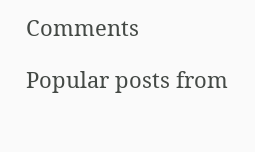Comments

Popular posts from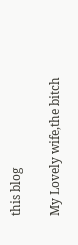this blog

My Lovely wife,the bitch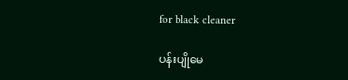for black cleaner

ပန်းပျိုမေ